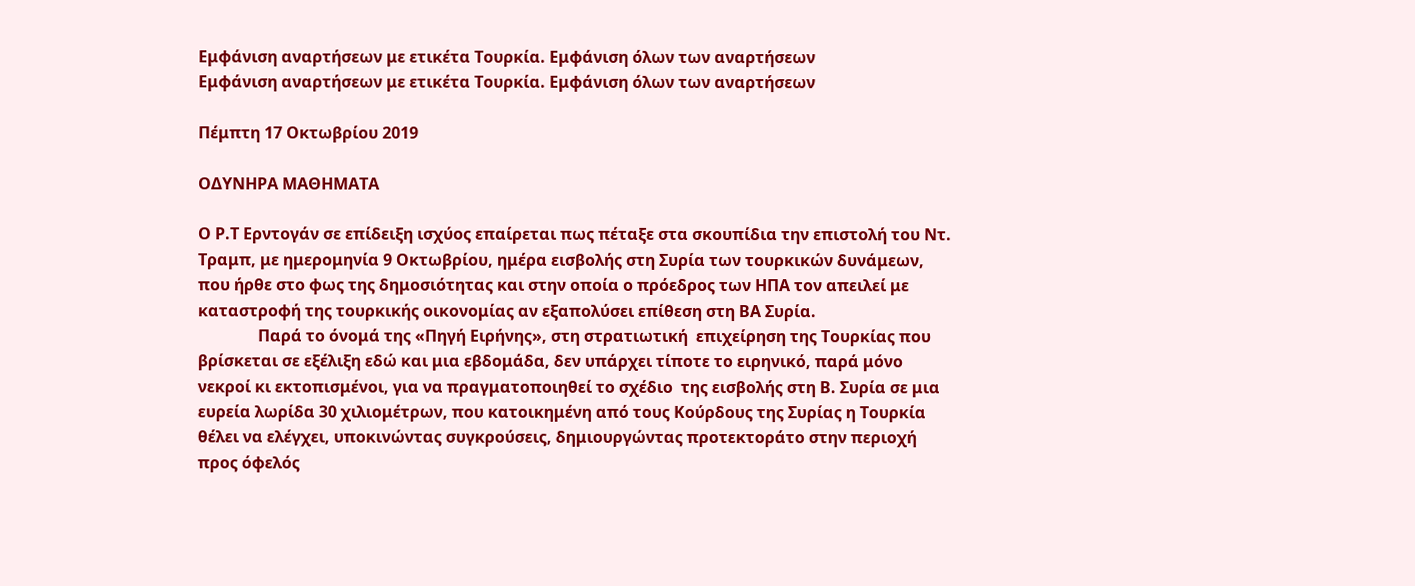Εμφάνιση αναρτήσεων με ετικέτα Τουρκία. Εμφάνιση όλων των αναρτήσεων
Εμφάνιση αναρτήσεων με ετικέτα Τουρκία. Εμφάνιση όλων των αναρτήσεων

Πέμπτη 17 Οκτωβρίου 2019

ΟΔΥΝΗΡΑ ΜΑΘΗΜΑΤΑ

Ο Ρ.Τ Ερντογάν σε επίδειξη ισχύος επαίρεται πως πέταξε στα σκουπίδια την επιστολή του Ντ. Τραμπ, με ημερομηνία 9 Οκτωβρίου, ημέρα εισβολής στη Συρία των τουρκικών δυνάμεων, που ήρθε στο φως της δημοσιότητας και στην οποία ο πρόεδρος των ΗΠΑ τον απειλεί με καταστροφή της τουρκικής οικονομίας αν εξαπολύσει επίθεση στη ΒΑ Συρία.
               Παρά το όνομά της «Πηγή Ειρήνης», στη στρατιωτική  επιχείρηση της Τουρκίας που βρίσκεται σε εξέλιξη εδώ και μια εβδομάδα, δεν υπάρχει τίποτε το ειρηνικό, παρά μόνο νεκροί κι εκτοπισμένοι, για να πραγματοποιηθεί το σχέδιο  της εισβολής στη Β. Συρία σε μια ευρεία λωρίδα 30 χιλιομέτρων, που κατοικημένη από τους Κούρδους της Συρίας η Τουρκία θέλει να ελέγχει, υποκινώντας συγκρούσεις, δημιουργώντας προτεκτοράτο στην περιοχή προς όφελός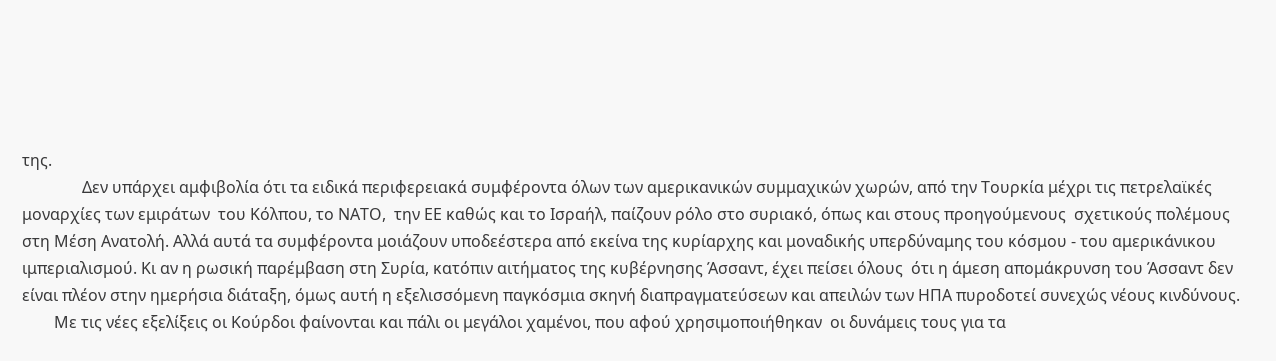της.
               Δεν υπάρχει αμφιβολία ότι τα ειδικά περιφερειακά συμφέροντα όλων των αμερικανικών συμμαχικών χωρών, από την Τουρκία μέχρι τις πετρελαϊκές μοναρχίες των εμιράτων  του Κόλπου, το ΝΑΤΟ,  την ΕΕ καθώς και το Ισραήλ, παίζουν ρόλο στο συριακό, όπως και στους προηγούμενους  σχετικούς πολέμους στη Μέση Ανατολή. Αλλά αυτά τα συμφέροντα μοιάζουν υποδεέστερα από εκείνα της κυρίαρχης και μοναδικής υπερδύναμης του κόσμου - του αμερικάνικου ιμπεριαλισμού. Κι αν η ρωσική παρέμβαση στη Συρία, κατόπιν αιτήματος της κυβέρνησης Άσσαντ, έχει πείσει όλους  ότι η άμεση απομάκρυνση του Άσσαντ δεν είναι πλέον στην ημερήσια διάταξη, όμως αυτή η εξελισσόμενη παγκόσμια σκηνή διαπραγματεύσεων και απειλών των ΗΠΑ πυροδοτεί συνεχώς νέους κινδύνους.
        Με τις νέες εξελίξεις οι Κούρδοι φαίνονται και πάλι οι μεγάλοι χαμένοι, που αφού χρησιμοποιήθηκαν  οι δυνάμεις τους για τα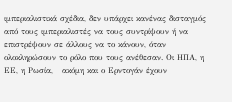ιμπεριαλιστικά σχέδια, δεν υπάρχει κανένας δισταγμός από τους ιμπεριαλιστές να τους συντρίψουν ή να επιστρέψουν σε άλλους να το κάνουν, όταν ολοκληρώσουν το ρόλο που τους ανέθεσαν. Οι ΗΠΑ, η ΕΕ, η Ρωσία,   ακόμη και ο Ερντογάν έχουν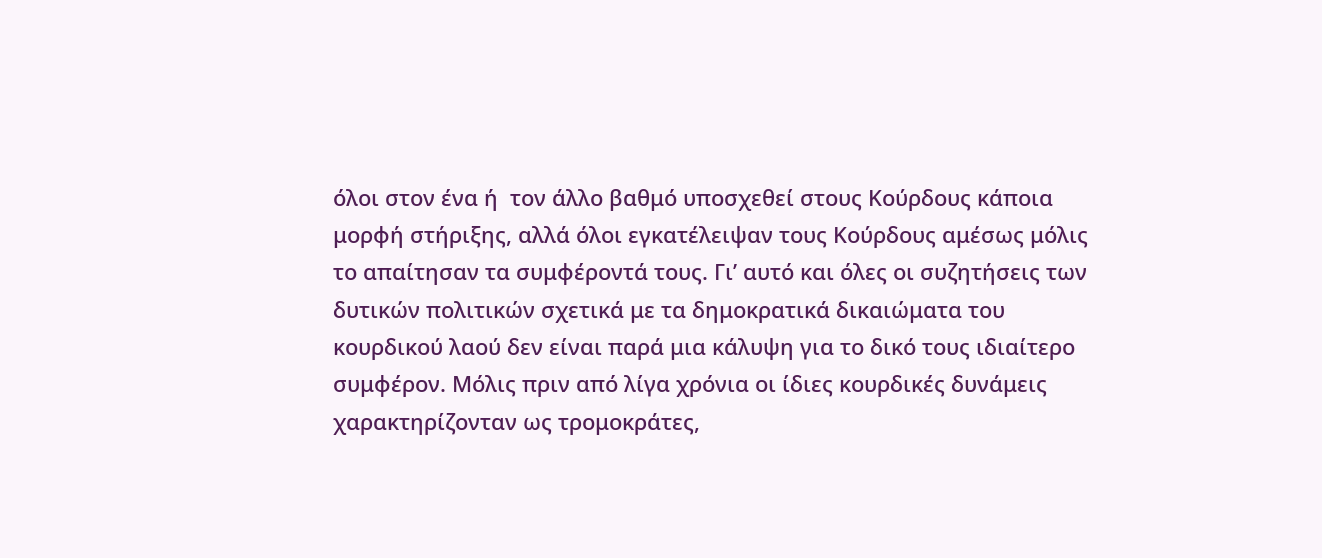όλοι στον ένα ή  τον άλλο βαθμό υποσχεθεί στους Κούρδους κάποια μορφή στήριξης, αλλά όλοι εγκατέλειψαν τους Κούρδους αμέσως μόλις το απαίτησαν τα συμφέροντά τους. Γι’ αυτό και όλες οι συζητήσεις των δυτικών πολιτικών σχετικά με τα δημοκρατικά δικαιώματα του κουρδικού λαού δεν είναι παρά μια κάλυψη για το δικό τους ιδιαίτερο συμφέρον. Μόλις πριν από λίγα χρόνια οι ίδιες κουρδικές δυνάμεις χαρακτηρίζονταν ως τρομοκράτες,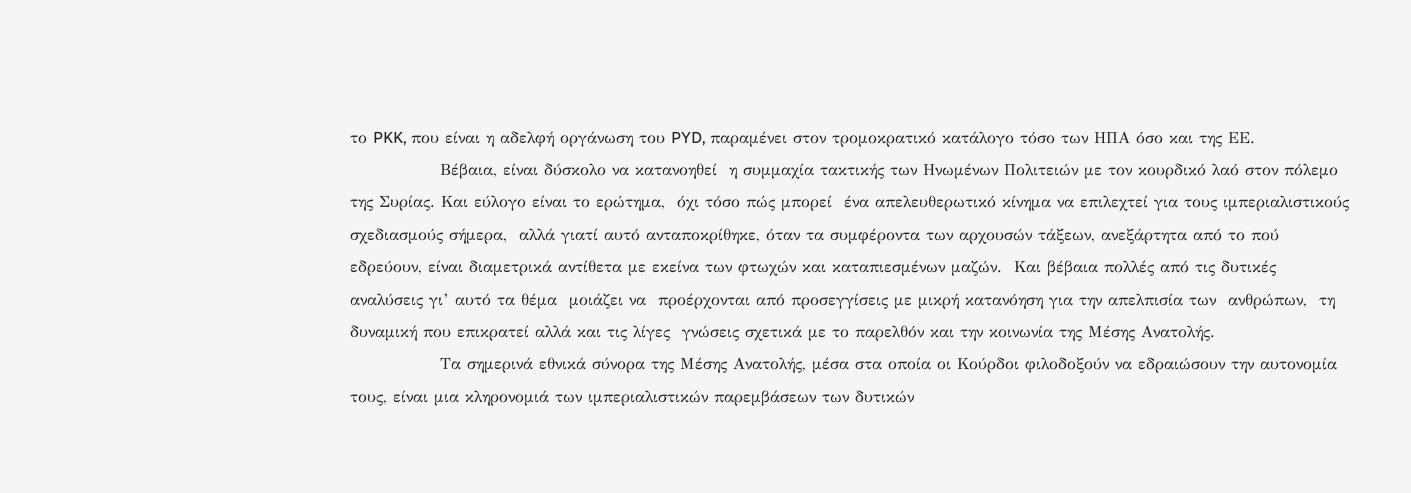το PKK, που είναι η αδελφή οργάνωση του PYD, παραμένει στον τρομοκρατικό κατάλογο τόσο των ΗΠΑ όσο και της ΕΕ.
               Βέβαια, είναι δύσκολο να κατανοηθεί  η συμμαχία τακτικής των Ηνωμένων Πολιτειών με τον κουρδικό λαό στον πόλεμο της Συρίας. Και εύλογο είναι το ερώτημα,  όχι τόσο πώς μπορεί  ένα απελευθερωτικό κίνημα να επιλεχτεί για τους ιμπεριαλιστικούς σχεδιασμούς σήμερα,  αλλά γιατί αυτό ανταποκρίθηκε, όταν τα συμφέροντα των αρχουσών τάξεων, ανεξάρτητα από το πού εδρεύουν, είναι διαμετρικά αντίθετα με εκείνα των φτωχών και καταπιεσμένων μαζών.  Και βέβαια πολλές από τις δυτικές αναλύσεις γι’ αυτό τα θέμα  μοιάζει να  προέρχονται από προσεγγίσεις με μικρή κατανόηση για την απελπισία των  ανθρώπων,  τη δυναμική που επικρατεί αλλά και τις λίγες  γνώσεις σχετικά με το παρελθόν και την κοινωνία της Μέσης Ανατολής.
               Τα σημερινά εθνικά σύνορα της Μέσης Ανατολής, μέσα στα οποία οι Κούρδοι φιλοδοξούν να εδραιώσουν την αυτονομία τους, είναι μια κληρονομιά των ιμπεριαλιστικών παρεμβάσεων των δυτικών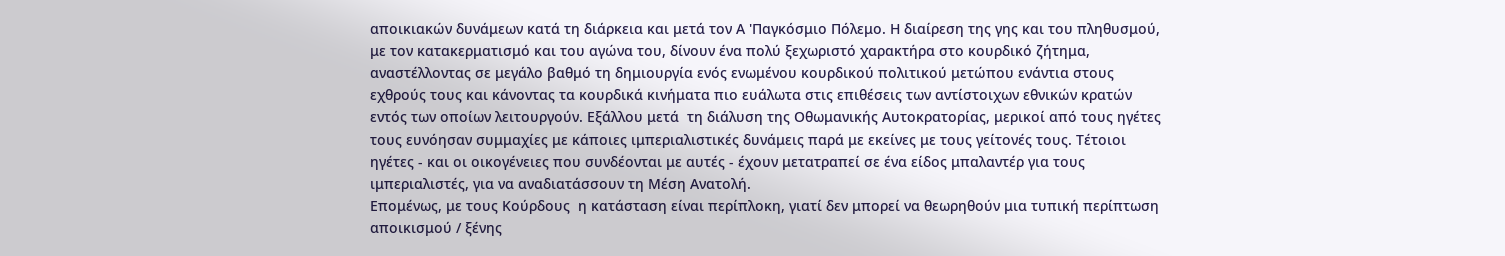αποικιακών δυνάμεων κατά τη διάρκεια και μετά τον Α 'Παγκόσμιο Πόλεμο. Η διαίρεση της γης και του πληθυσμού, με τον κατακερματισμό και του αγώνα του, δίνουν ένα πολύ ξεχωριστό χαρακτήρα στο κουρδικό ζήτημα, αναστέλλοντας σε μεγάλο βαθμό τη δημιουργία ενός ενωμένου κουρδικού πολιτικού μετώπου ενάντια στους εχθρούς τους και κάνοντας τα κουρδικά κινήματα πιο ευάλωτα στις επιθέσεις των αντίστοιχων εθνικών κρατών εντός των οποίων λειτουργούν. Εξάλλου μετά  τη διάλυση της Οθωμανικής Αυτοκρατορίας, μερικοί από τους ηγέτες τους ευνόησαν συμμαχίες με κάποιες ιμπεριαλιστικές δυνάμεις παρά με εκείνες με τους γείτονές τους. Τέτοιοι ηγέτες - και οι οικογένειες που συνδέονται με αυτές - έχουν μετατραπεί σε ένα είδος μπαλαντέρ για τους ιμπεριαλιστές, για να αναδιατάσσουν τη Μέση Ανατολή.
Επομένως, με τους Κούρδους  η κατάσταση είναι περίπλοκη, γιατί δεν μπορεί να θεωρηθούν μια τυπική περίπτωση αποικισμού / ξένης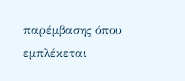παρέμβασης όπου εμπλέκεται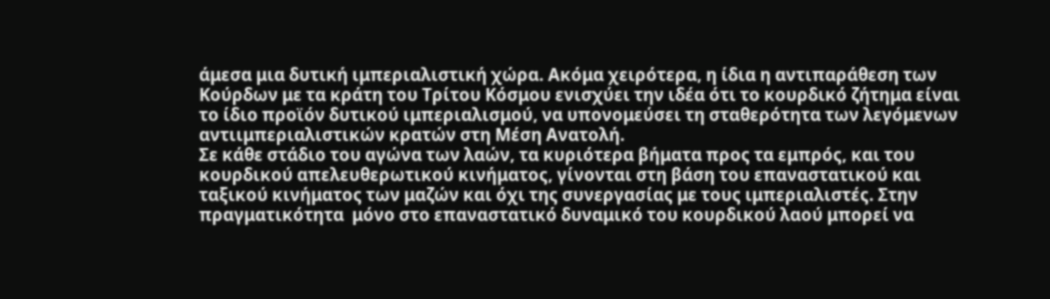άμεσα μια δυτική ιμπεριαλιστική χώρα. Ακόμα χειρότερα, η ίδια η αντιπαράθεση των Κούρδων με τα κράτη του Τρίτου Κόσμου ενισχύει την ιδέα ότι το κουρδικό ζήτημα είναι το ίδιο προϊόν δυτικού ιμπεριαλισμού, να υπονομεύσει τη σταθερότητα των λεγόμενων αντιιμπεριαλιστικών κρατών στη Μέση Ανατολή.
Σε κάθε στάδιο του αγώνα των λαών, τα κυριότερα βήματα προς τα εμπρός, και του   κουρδικού απελευθερωτικού κινήματος, γίνονται στη βάση του επαναστατικού και ταξικού κινήματος των μαζών και όχι της συνεργασίας με τους ιμπεριαλιστές. Στην πραγματικότητα  μόνο στο επαναστατικό δυναμικό του κουρδικού λαού μπορεί να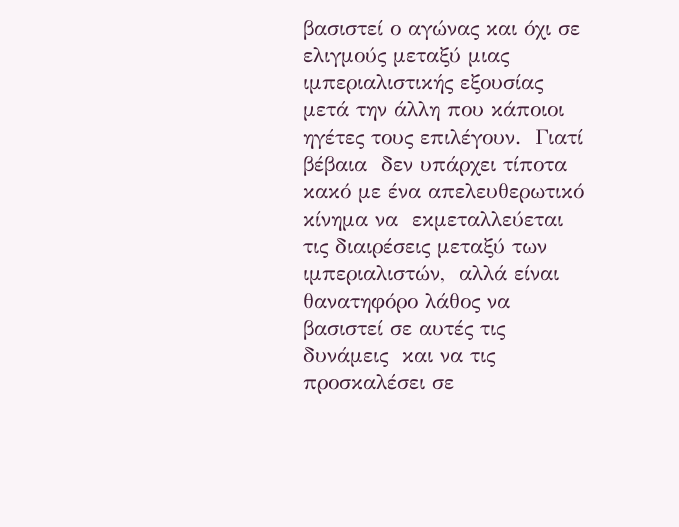βασιστεί ο αγώνας και όχι σε ελιγμούς μεταξύ μιας ιμπεριαλιστικής εξουσίας μετά την άλλη που κάποιοι ηγέτες τους επιλέγουν.  Γιατί βέβαια  δεν υπάρχει τίποτα κακό με ένα απελευθερωτικό  κίνημα να  εκμεταλλεύεται τις διαιρέσεις μεταξύ των ιμπεριαλιστών,  αλλά είναι θανατηφόρο λάθος να βασιστεί σε αυτές τις δυνάμεις  και να τις προσκαλέσει σε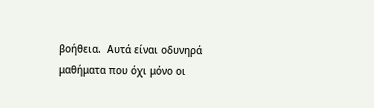βοήθεια.  Αυτά είναι οδυνηρά μαθήματα που όχι μόνο οι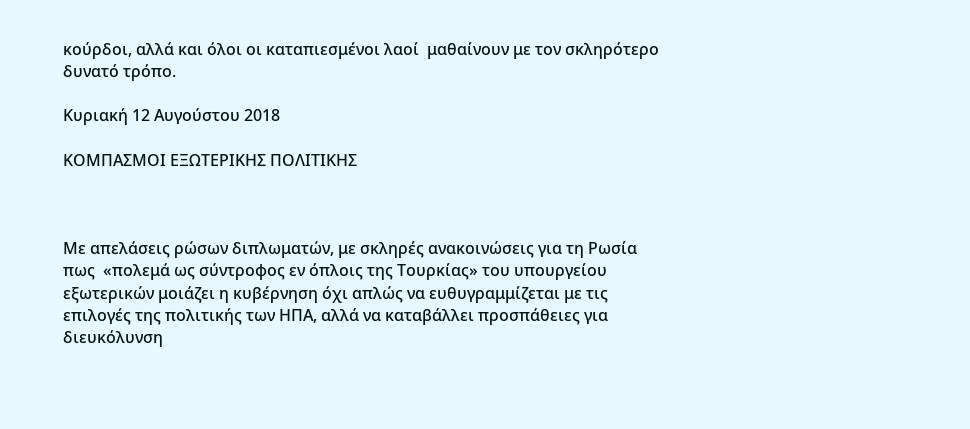κούρδοι, αλλά και όλοι οι καταπιεσμένοι λαοί  μαθαίνουν με τον σκληρότερο δυνατό τρόπο.

Κυριακή 12 Αυγούστου 2018

ΚΟΜΠΑΣΜΟΙ ΕΞΩΤΕΡΙΚΗΣ ΠΟΛΙΤΙΚΗΣ



Με απελάσεις ρώσων διπλωματών, με σκληρές ανακοινώσεις για τη Ρωσία πως  «πολεμά ως σύντροφος εν όπλοις της Τουρκίας» του υπουργείου εξωτερικών μοιάζει η κυβέρνηση όχι απλώς να ευθυγραμμίζεται με τις επιλογές της πολιτικής των ΗΠΑ, αλλά να καταβάλλει προσπάθειες για διευκόλυνση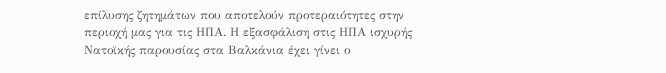επίλυσης ζητημάτων που αποτελούν προτεραιότητες στην περιοχή μας για τις ΗΠΑ. Η εξασφάλιση στις ΗΠΑ ισχυρής Νατοϊκής παρουσίας στα Βαλκάνια έχει γίνει ο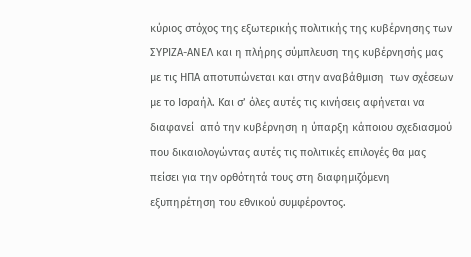κύριος στόχος της εξωτερικής πολιτικής της κυβέρνησης των ΣΥΡΙΖΑ-ΑΝΕΛ και η πλήρης σύμπλευση της κυβέρνησής μας  με τις ΗΠΑ αποτυπώνεται και στην αναβάθμιση  των σχέσεων με το Ισραήλ. Και σ’ όλες αυτές τις κινήσεις αφήνεται να διαφανεί  από την κυβέρνηση η ύπαρξη κάποιου σχεδιασμού που δικαιολογώντας αυτές τις πολιτικές επιλογές θα μας πείσει για την ορθότητά τους στη διαφημιζόμενη εξυπηρέτηση του εθνικού συμφέροντος.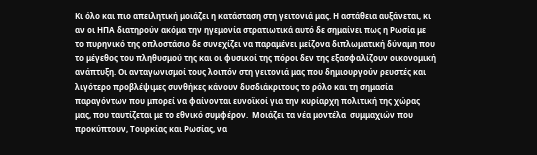Κι όλο και πιο απειλητική μοιάζει η κατάσταση στη γειτονιά μας. Η αστάθεια αυξάνεται, κι αν οι ΗΠΑ διατηρούν ακόμα την ηγεμονία στρατιωτικά αυτό δε σημαίνει πως η Ρωσία με το πυρηνικό της οπλοστάσιο δε συνεχίζει να παραμένει μείζονα διπλωματική δύναμη που το μέγεθος του πληθυσμού της και οι φυσικοί της πόροι δεν της εξασφαλίζουν οικονομική ανάπτυξη. Οι ανταγωνισμοί τους λοιπόν στη γειτονιά μας που δημιουργούν ρευστές και λιγότερο προβλέψιμες συνθήκες κάνουν δυσδιάκριτους το ρόλο και τη σημασία παραγόντων που μπορεί να φαίνονται ευνοϊκοί για την κυρίαρχη πολιτική της χώρας μας, που ταυτίζεται με το εθνικό συμφέρον.  Μοιάζει τα νέα μοντέλα  συμμαχιών που προκύπτουν, Τουρκίας και Ρωσίας, να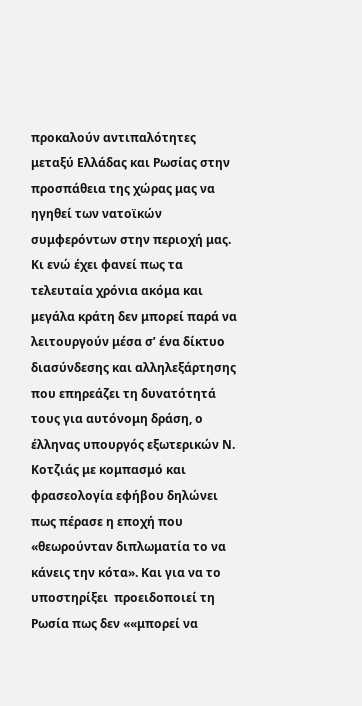προκαλούν αντιπαλότητες μεταξύ Ελλάδας και Ρωσίας στην προσπάθεια της χώρας μας να ηγηθεί των νατοϊκών συμφερόντων στην περιοχή μας. Κι ενώ έχει φανεί πως τα τελευταία χρόνια ακόμα και μεγάλα κράτη δεν μπορεί παρά να λειτουργούν μέσα σ’ ένα δίκτυο διασύνδεσης και αλληλεξάρτησης που επηρεάζει τη δυνατότητά τους για αυτόνομη δράση, ο έλληνας υπουργός εξωτερικών Ν. Κοτζιάς με κομπασμό και φρασεολογία εφήβου δηλώνει πως πέρασε η εποχή που «θεωρούνταν διπλωματία το να κάνεις την κότα». Και για να το υποστηρίξει  προειδοποιεί τη Ρωσία πως δεν ««μπορεί να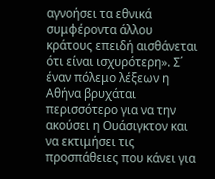αγνοήσει τα εθνικά συμφέροντα άλλου  κράτους επειδή αισθάνεται ότι είναι ισχυρότερη». Σ΄ έναν πόλεμο λέξεων η Αθήνα βρυχάται περισσότερο για να την ακούσει η Ουάσιγκτον και να εκτιμήσει τις προσπάθειες που κάνει για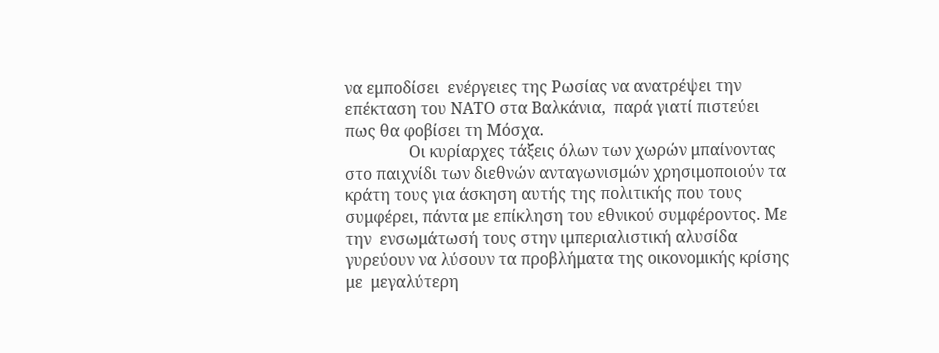να εμποδίσει  ενέργειες της Ρωσίας να ανατρέψει την επέκταση του ΝΑΤΟ στα Βαλκάνια,  παρά γιατί πιστεύει πως θα φοβίσει τη Μόσχα.
                Οι κυρίαρχες τάξεις όλων των χωρών μπαίνοντας στο παιχνίδι των διεθνών ανταγωνισμών χρησιμοποιούν τα κράτη τους για άσκηση αυτής της πολιτικής που τους συμφέρει, πάντα με επίκληση του εθνικού συμφέροντος. Με την  ενσωμάτωσή τους στην ιμπεριαλιστική αλυσίδα γυρεύουν να λύσουν τα προβλήματα της οικονομικής κρίσης με  μεγαλύτερη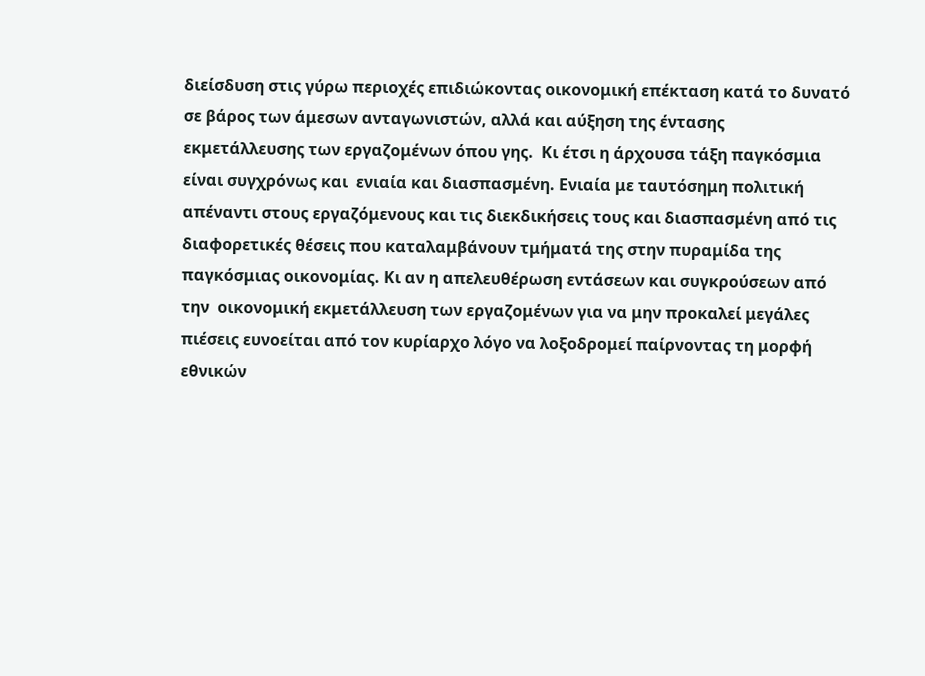διείσδυση στις γύρω περιοχές επιδιώκοντας οικονομική επέκταση κατά το δυνατό σε βάρος των άμεσων ανταγωνιστών, αλλά και αύξηση της έντασης  εκμετάλλευσης των εργαζομένων όπου γης.  Κι έτσι η άρχουσα τάξη παγκόσμια είναι συγχρόνως και  ενιαία και διασπασμένη. Ενιαία με ταυτόσημη πολιτική απέναντι στους εργαζόμενους και τις διεκδικήσεις τους και διασπασμένη από τις διαφορετικές θέσεις που καταλαμβάνουν τμήματά της στην πυραμίδα της παγκόσμιας οικονομίας. Κι αν η απελευθέρωση εντάσεων και συγκρούσεων από την  οικονομική εκμετάλλευση των εργαζομένων για να μην προκαλεί μεγάλες πιέσεις ευνοείται από τον κυρίαρχο λόγο να λοξοδρομεί παίρνοντας τη μορφή εθνικών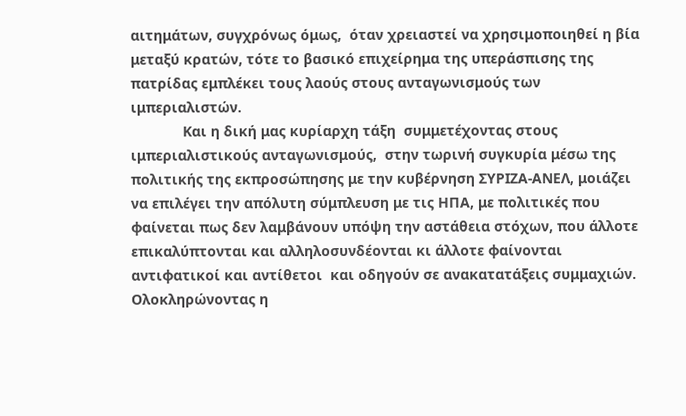αιτημάτων, συγχρόνως όμως,  όταν χρειαστεί να χρησιμοποιηθεί η βία μεταξύ κρατών, τότε το βασικό επιχείρημα της υπεράσπισης της πατρίδας εμπλέκει τους λαούς στους ανταγωνισμούς των ιμπεριαλιστών.
             Και η δική μας κυρίαρχη τάξη  συμμετέχοντας στους ιμπεριαλιστικούς ανταγωνισμούς,  στην τωρινή συγκυρία μέσω της πολιτικής της εκπροσώπησης με την κυβέρνηση ΣΥΡΙΖΑ-ΑΝΕΛ, μοιάζει να επιλέγει την απόλυτη σύμπλευση με τις ΗΠΑ, με πολιτικές που φαίνεται πως δεν λαμβάνουν υπόψη την αστάθεια στόχων, που άλλοτε επικαλύπτονται και αλληλοσυνδέονται κι άλλοτε φαίνονται αντιφατικοί και αντίθετοι  και οδηγούν σε ανακατατάξεις συμμαχιών.  Ολοκληρώνοντας η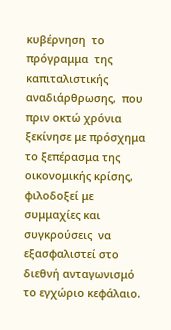κυβέρνηση  το πρόγραμμα  της καπιταλιστικής αναδιάρθρωσης,  που πριν οκτώ χρόνια ξεκίνησε με πρόσχημα το ξεπέρασμα της  οικονομικής κρίσης,  φιλοδοξεί με συμμαχίες και συγκρούσεις  να εξασφαλιστεί στο διεθνή ανταγωνισμό το εγχώριο κεφάλαιο.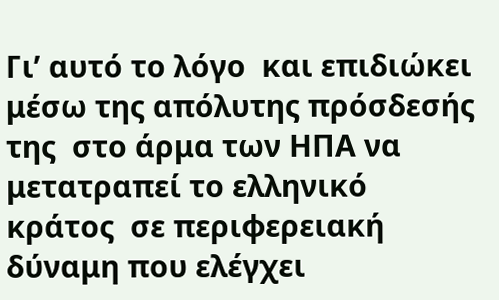Γι’ αυτό το λόγο  και επιδιώκει μέσω της απόλυτης πρόσδεσής της  στο άρμα των ΗΠΑ να μετατραπεί το ελληνικό κράτος  σε περιφερειακή δύναμη που ελέγχει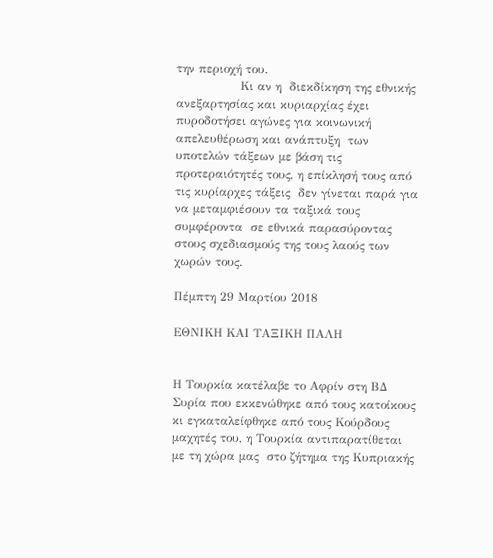την περιοχή του.
                Κι αν η  διεκδίκηση της εθνικής ανεξαρτησίας και κυριαρχίας έχει πυροδοτήσει αγώνες για κοινωνική απελευθέρωση και ανάπτυξη  των υποτελών τάξεων με βάση τις προτεραιότητές τους, η επίκλησή τους από τις κυρίαρχες τάξεις  δεν γίνεται παρά για να μεταμφιέσουν τα ταξικά τους συμφέροντα  σε εθνικά παρασύροντας στους σχεδιασμούς της τους λαούς των χωρών τους.

Πέμπτη 29 Μαρτίου 2018

ΕΘΝΙΚΗ ΚΑΙ ΤΑΞΙΚΗ ΠΑΛΗ


Η Τουρκία κατέλαβε το Αφρίν στη ΒΔ Συρία που εκκενώθηκε από τους κατοίκους κι εγκαταλείφθηκε από τους Κούρδους μαχητές του, η Τουρκία αντιπαρατίθεται με τη χώρα μας  στο ζήτημα της Κυπριακής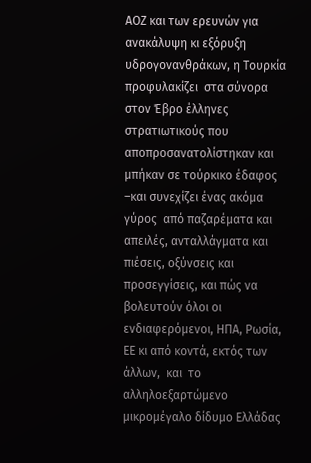ΑΟΖ και των ερευνών για ανακάλυψη κι εξόρυξη  υδρογονανθράκων, η Τουρκία προφυλακίζει  στα σύνορα στον Έβρο έλληνες στρατιωτικούς που αποπροσανατολίστηκαν και μπήκαν σε τούρκικο έδαφος –και συνεχίζει ένας ακόμα γύρος  από παζαρέματα και απειλές, ανταλλάγματα και πιέσεις, οξύνσεις και προσεγγίσεις, και πώς να βολευτούν όλοι οι ενδιαφερόμενοι, ΗΠΑ, Ρωσία, ΕΕ κι από κοντά, εκτός των άλλων,  και  το αλληλοεξαρτώμενο μικρομέγαλο δίδυμο Ελλάδας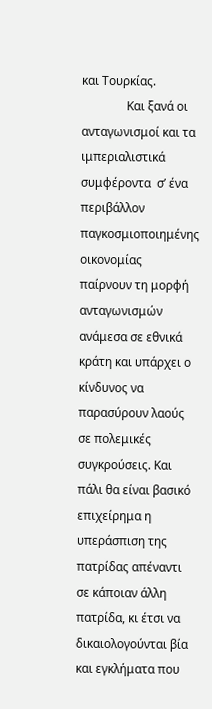και Τουρκίας.
               Και ξανά οι ανταγωνισμοί και τα ιμπεριαλιστικά συμφέροντα  σ’ ένα περιβάλλον παγκοσμιοποιημένης  οικονομίας   παίρνουν τη μορφή ανταγωνισμών ανάμεσα σε εθνικά κράτη και υπάρχει ο κίνδυνος να παρασύρουν λαούς σε πολεμικές συγκρούσεις. Και πάλι θα είναι βασικό επιχείρημα η υπεράσπιση της  πατρίδας απέναντι σε κάποιαν άλλη πατρίδα, κι έτσι να δικαιολογούνται βία και εγκλήματα που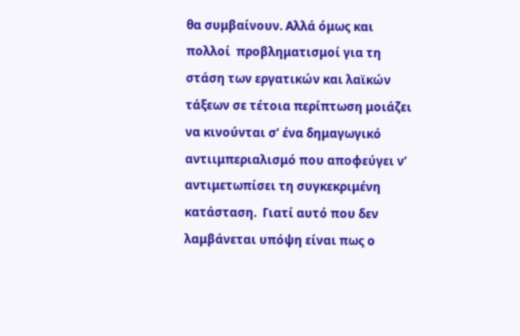θα συμβαίνουν. Αλλά όμως και  πολλοί  προβληματισμοί για τη στάση των εργατικών και λαϊκών τάξεων σε τέτοια περίπτωση μοιάζει να κινούνται σ’ ένα δημαγωγικό αντιιμπεριαλισμό που αποφεύγει ν’ αντιμετωπίσει τη συγκεκριμένη κατάσταση.  Γιατί αυτό που δεν λαμβάνεται υπόψη είναι πως ο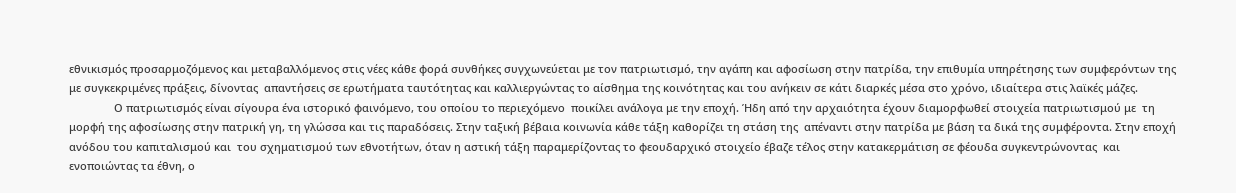εθνικισμός προσαρμοζόμενος και μεταβαλλόμενος στις νέες κάθε φορά συνθήκες συγχωνεύεται με τον πατριωτισμό, την αγάπη και αφοσίωση στην πατρίδα, την επιθυμία υπηρέτησης των συμφερόντων της με συγκεκριμένες πράξεις, δίνοντας  απαντήσεις σε ερωτήματα ταυτότητας και καλλιεργώντας το αίσθημα της κοινότητας και του ανήκειν σε κάτι διαρκές μέσα στο χρόνο, ιδιαίτερα στις λαϊκές μάζες.
               Ο πατριωτισμός είναι σίγουρα ένα ιστορικό φαινόμενο, του οποίου το περιεχόμενο  ποικίλει ανάλογα με την εποχή. Ήδη από την αρχαιότητα έχουν διαμορφωθεί στοιχεία πατριωτισμού με  τη μορφή της αφοσίωσης στην πατρική γη, τη γλώσσα και τις παραδόσεις. Στην ταξική βέβαια κοινωνία κάθε τάξη καθορίζει τη στάση της  απέναντι στην πατρίδα με βάση τα δικά της συμφέροντα. Στην εποχή ανόδου του καπιταλισμού και  του σχηματισμού των εθνοτήτων, όταν η αστική τάξη παραμερίζοντας το φεουδαρχικό στοιχείο έβαζε τέλος στην κατακερμάτιση σε φέουδα συγκεντρώνοντας  και ενοποιώντας τα έθνη, ο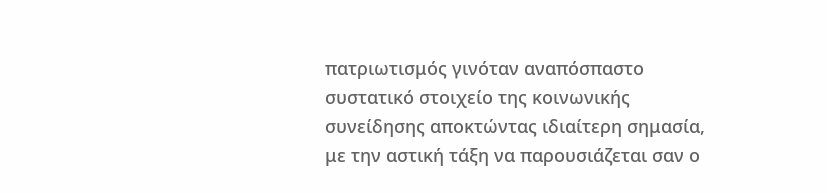πατριωτισμός γινόταν αναπόσπαστο συστατικό στοιχείο της κοινωνικής συνείδησης αποκτώντας ιδιαίτερη σημασία, με την αστική τάξη να παρουσιάζεται σαν ο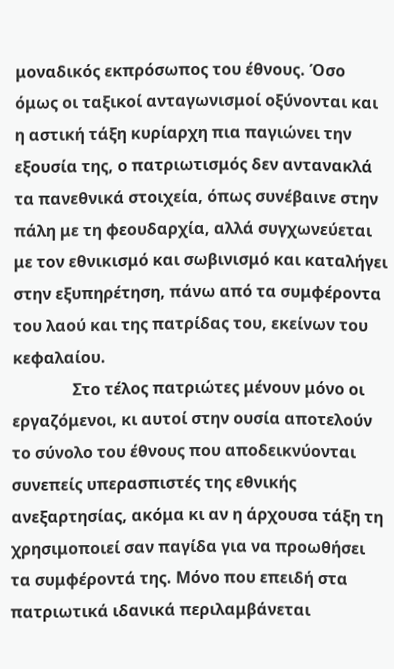μοναδικός εκπρόσωπος του έθνους. Όσο όμως οι ταξικοί ανταγωνισμοί οξύνονται και η αστική τάξη κυρίαρχη πια παγιώνει την εξουσία της, ο πατριωτισμός δεν αντανακλά τα πανεθνικά στοιχεία, όπως συνέβαινε στην πάλη με τη φεουδαρχία, αλλά συγχωνεύεται  με τον εθνικισμό και σωβινισμό και καταλήγει στην εξυπηρέτηση, πάνω από τα συμφέροντα του λαού και της πατρίδας του, εκείνων του κεφαλαίου.
               Στο τέλος πατριώτες μένουν μόνο οι εργαζόμενοι, κι αυτοί στην ουσία αποτελούν το σύνολο του έθνους που αποδεικνύονται συνεπείς υπερασπιστές της εθνικής ανεξαρτησίας, ακόμα κι αν η άρχουσα τάξη τη χρησιμοποιεί σαν παγίδα για να προωθήσει τα συμφέροντά της. Μόνο που επειδή στα  πατριωτικά ιδανικά περιλαμβάνεται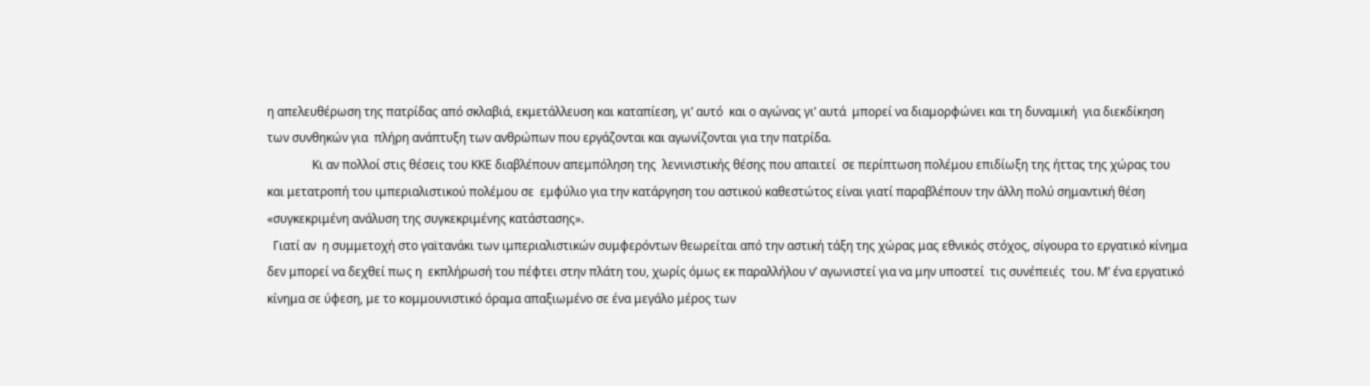η απελευθέρωση της πατρίδας από σκλαβιά, εκμετάλλευση και καταπίεση, γι’ αυτό  και ο αγώνας γι’ αυτά  μπορεί να διαμορφώνει και τη δυναμική  για διεκδίκηση των συνθηκών για  πλήρη ανάπτυξη των ανθρώπων που εργάζονται και αγωνίζονται για την πατρίδα.
               Κι αν πολλοί στις θέσεις του ΚΚΕ διαβλέπουν απεμπόληση της  λενινιστικής θέσης που απαιτεί  σε περίπτωση πολέμου επιδίωξη της ήττας της χώρας του και μετατροπή του ιμπεριαλιστικού πολέμου σε  εμφύλιο για την κατάργηση του αστικού καθεστώτος είναι γιατί παραβλέπουν την άλλη πολύ σημαντική θέση «συγκεκριμένη ανάλυση της συγκεκριμένης κατάστασης».
  Γιατί αν  η συμμετοχή στο γαϊτανάκι των ιμπεριαλιστικών συμφερόντων θεωρείται από την αστική τάξη της χώρας μας εθνικός στόχος, σίγουρα το εργατικό κίνημα δεν μπορεί να δεχθεί πως η  εκπλήρωσή του πέφτει στην πλάτη του, χωρίς όμως εκ παραλλήλου ν’ αγωνιστεί για να μην υποστεί  τις συνέπειές  του. Μ’ ένα εργατικό κίνημα σε ύφεση, με το κομμουνιστικό όραμα απαξιωμένο σε ένα μεγάλο μέρος των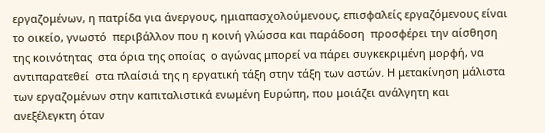εργαζομένων, η πατρίδα για άνεργους, ημιαπασχολούμενους, επισφαλείς εργαζόμενους είναι το οικείο, γνωστό  περιβάλλον που η κοινή γλώσσα και παράδοση  προσφέρει την αίσθηση της κοινότητας  στα όρια της οποίας  ο αγώνας μπορεί να πάρει συγκεκριμένη μορφή, να αντιπαρατεθεί  στα πλαίσιά της η εργατική τάξη στην τάξη των αστών. Η μετακίνηση μάλιστα των εργαζομένων στην καπιταλιστικά ενωμένη Ευρώπη, που μοιάζει ανάλγητη και ανεξέλεγκτη όταν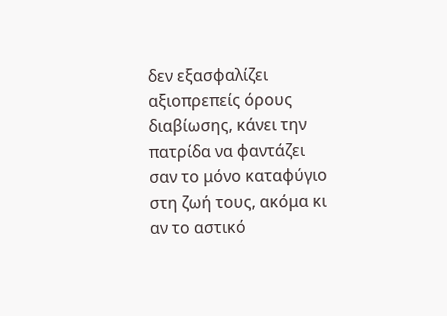δεν εξασφαλίζει αξιοπρεπείς όρους διαβίωσης, κάνει την πατρίδα να φαντάζει σαν το μόνο καταφύγιο  στη ζωή τους, ακόμα κι αν το αστικό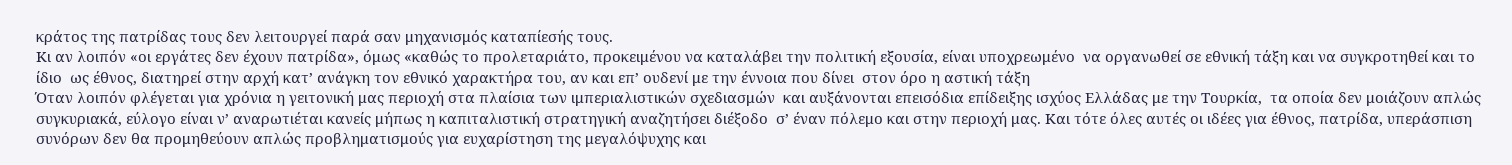κράτος της πατρίδας τους δεν λειτουργεί παρά σαν μηχανισμός καταπίεσής τους.
Κι αν λοιπόν «οι εργάτες δεν έχουν πατρίδα», όμως «καθώς το προλεταριάτο, προκειμένου να καταλάβει την πολιτική εξουσία, είναι υποχρεωμένο  να οργανωθεί σε εθνική τάξη και να συγκροτηθεί και το ίδιο  ως έθνος, διατηρεί στην αρχή κατ’ ανάγκη τον εθνικό χαρακτήρα του, αν και επ’ ουδενί με την έννοια που δίνει  στον όρο η αστική τάξη
Όταν λοιπόν φλέγεται για χρόνια η γειτονική μας περιοχή στα πλαίσια των ιμπεριαλιστικών σχεδιασμών  και αυξάνονται επεισόδια επίδειξης ισχύος Ελλάδας με την Τουρκία,  τα οποία δεν μοιάζουν απλώς συγκυριακά, εύλογο είναι ν’ αναρωτιέται κανείς μήπως η καπιταλιστική στρατηγική αναζητήσει διέξοδο  σ’ έναν πόλεμο και στην περιοχή μας. Και τότε όλες αυτές οι ιδέες για έθνος, πατρίδα, υπεράσπιση συνόρων δεν θα προμηθεύουν απλώς προβληματισμούς για ευχαρίστηση της μεγαλόψυχης και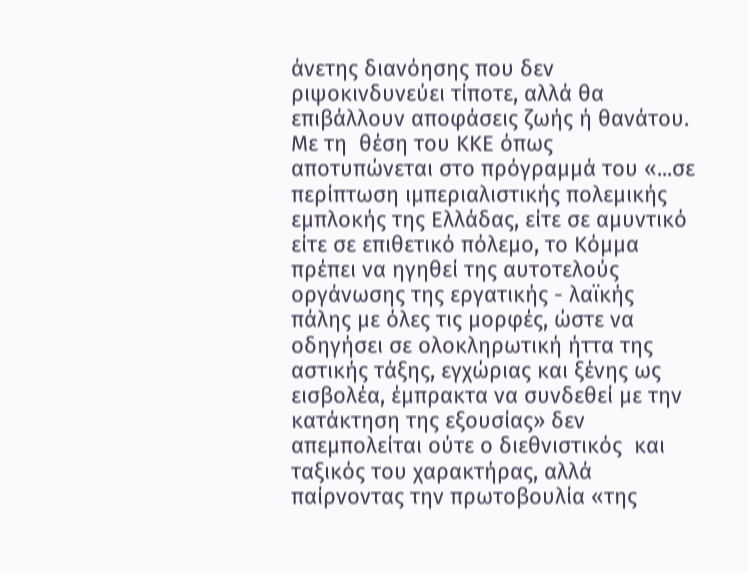άνετης διανόησης που δεν ριψοκινδυνεύει τίποτε, αλλά θα  επιβάλλουν αποφάσεις ζωής ή θανάτου.
Με τη  θέση του ΚΚΕ όπως αποτυπώνεται στο πρόγραμμά του «...σε περίπτωση ιμπεριαλιστικής πολεμικής εμπλοκής της Ελλάδας, είτε σε αμυντικό είτε σε επιθετικό πόλεμο, το Κόμμα πρέπει να ηγηθεί της αυτοτελούς οργάνωσης της εργατικής - λαϊκής πάλης με όλες τις μορφές, ώστε να οδηγήσει σε ολοκληρωτική ήττα της αστικής τάξης, εγχώριας και ξένης ως εισβολέα, έμπρακτα να συνδεθεί με την κατάκτηση της εξουσίας» δεν απεμπολείται ούτε ο διεθνιστικός  και ταξικός του χαρακτήρας, αλλά παίρνοντας την πρωτοβουλία «της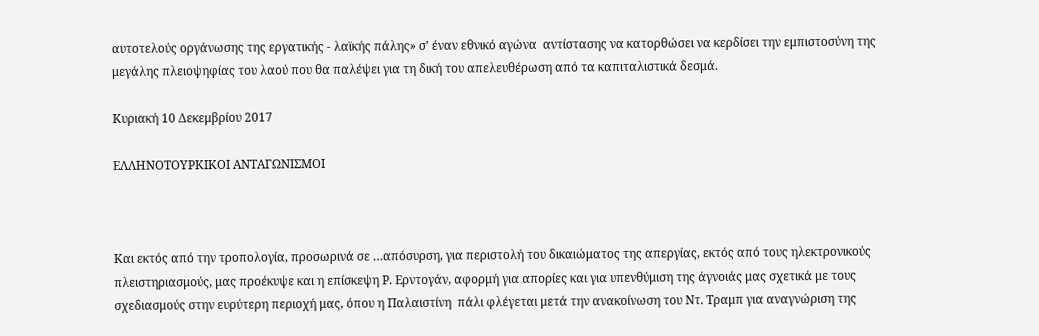αυτοτελούς οργάνωσης της εργατικής - λαϊκής πάλης» σ’ έναν εθνικό αγώνα  αντίστασης να κατορθώσει να κερδίσει την εμπιστοσύνη της μεγάλης πλειοψηφίας του λαού που θα παλέψει για τη δική του απελευθέρωση από τα καπιταλιστικά δεσμά.

Κυριακή 10 Δεκεμβρίου 2017

ΕΛΛΗΝΟΤΟΥΡΚΙΚΟΙ ΑΝΤΑΓΩΝΙΣΜΟΙ



Και εκτός από την τροπολογία, προσωρινά σε …απόσυρση, για περιστολή του δικαιώματος της απεργίας, εκτός από τους ηλεκτρονικούς πλειστηριασμούς, μας προέκυψε και η επίσκεψη Ρ. Ερντογάν, αφορμή για απορίες και για υπενθύμιση της άγνοιάς μας σχετικά με τους σχεδιασμούς στην ευρύτερη περιοχή μας, όπου η Παλαιστίνη  πάλι φλέγεται μετά την ανακοίνωση του Ντ. Τραμπ για αναγνώριση της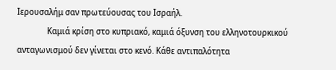Ιερουσαλήμ σαν πρωτεύουσας του Ισραήλ.
               Καμιά κρίση στο κυπριακό, καμιά όξυνση του ελληνοτουρκικού ανταγωνισμού δεν γίνεται στο κενό. Κάθε αντιπαλότητα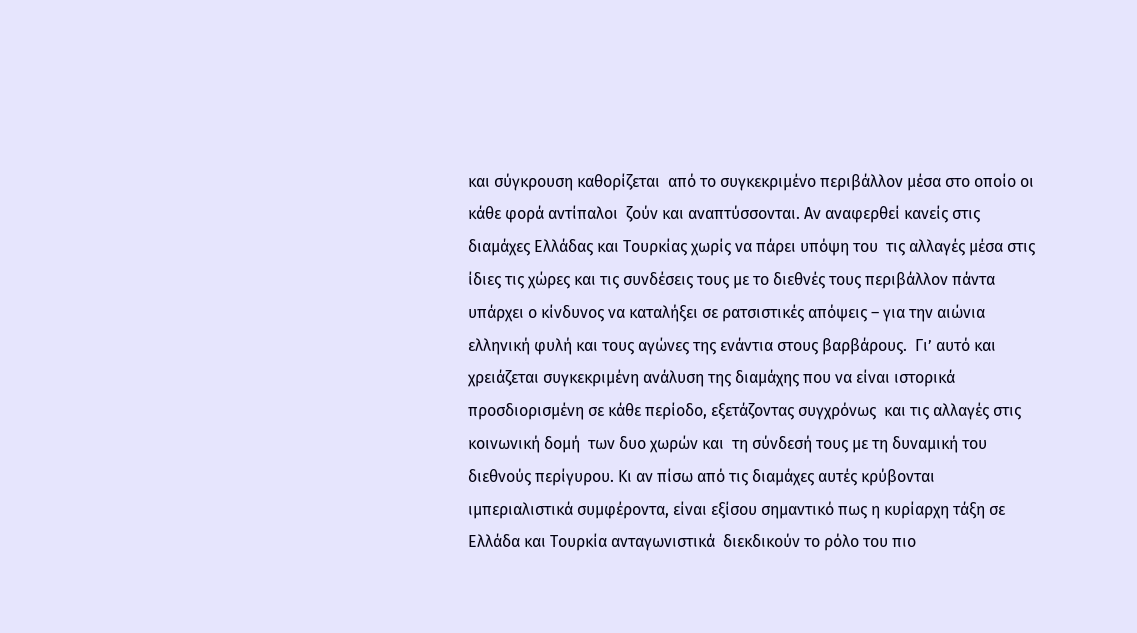και σύγκρουση καθορίζεται  από το συγκεκριμένο περιβάλλον μέσα στο οποίο οι κάθε φορά αντίπαλοι  ζούν και αναπτύσσονται. Αν αναφερθεί κανείς στις διαμάχες Ελλάδας και Τουρκίας χωρίς να πάρει υπόψη του  τις αλλαγές μέσα στις ίδιες τις χώρες και τις συνδέσεις τους με το διεθνές τους περιβάλλον πάντα υπάρχει ο κίνδυνος να καταλήξει σε ρατσιστικές απόψεις – για την αιώνια ελληνική φυλή και τους αγώνες της ενάντια στους βαρβάρους.  Γι’ αυτό και χρειάζεται συγκεκριμένη ανάλυση της διαμάχης που να είναι ιστορικά προσδιορισμένη σε κάθε περίοδο, εξετάζοντας συγχρόνως  και τις αλλαγές στις κοινωνική δομή  των δυο χωρών και  τη σύνδεσή τους με τη δυναμική του διεθνούς περίγυρου. Κι αν πίσω από τις διαμάχες αυτές κρύβονται ιμπεριαλιστικά συμφέροντα, είναι εξίσου σημαντικό πως η κυρίαρχη τάξη σε Ελλάδα και Τουρκία ανταγωνιστικά  διεκδικούν το ρόλο του πιο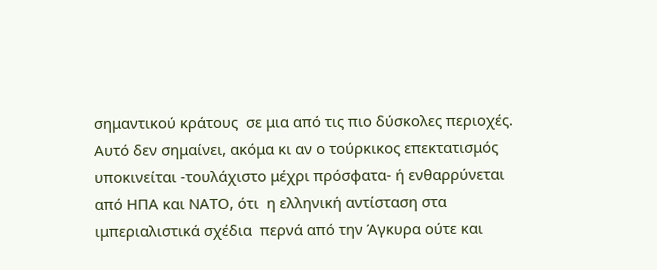σημαντικού κράτους  σε μια από τις πιο δύσκολες περιοχές. Αυτό δεν σημαίνει, ακόμα κι αν ο τούρκικος επεκτατισμός υποκινείται -τουλάχιστο μέχρι πρόσφατα- ή ενθαρρύνεται  από ΗΠΑ και ΝΑΤΟ, ότι  η ελληνική αντίσταση στα ιμπεριαλιστικά σχέδια  περνά από την Άγκυρα ούτε και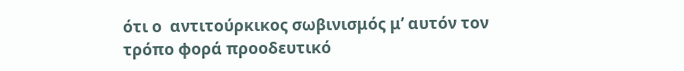ότι ο  αντιτούρκικος σωβινισμός μ’ αυτόν τον τρόπο φορά προοδευτικό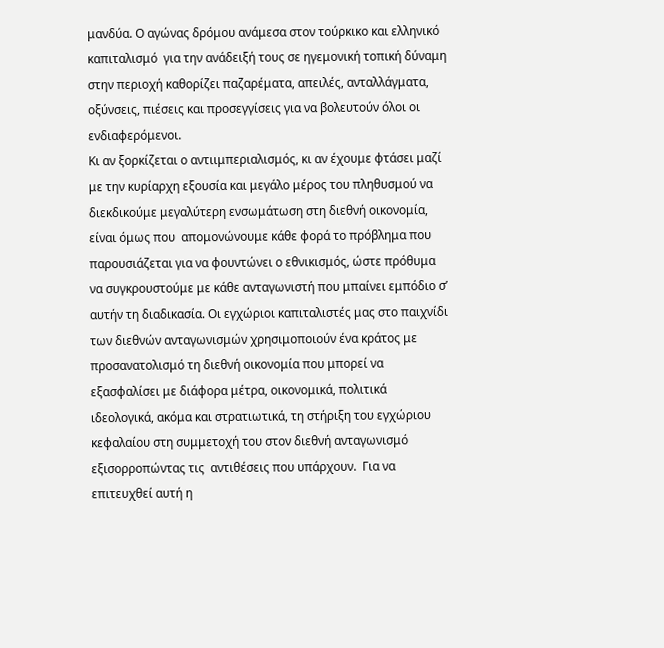μανδύα. Ο αγώνας δρόμου ανάμεσα στον τούρκικο και ελληνικό καπιταλισμό  για την ανάδειξή τους σε ηγεμονική τοπική δύναμη στην περιοχή καθορίζει παζαρέματα, απειλές, ανταλλάγματα, οξύνσεις, πιέσεις και προσεγγίσεις για να βολευτούν όλοι οι ενδιαφερόμενοι.
Κι αν ξορκίζεται ο αντιιμπεριαλισμός, κι αν έχουμε φτάσει μαζί με την κυρίαρχη εξουσία και μεγάλο μέρος του πληθυσμού να διεκδικούμε μεγαλύτερη ενσωμάτωση στη διεθνή οικονομία, είναι όμως που  απομονώνουμε κάθε φορά το πρόβλημα που παρουσιάζεται για να φουντώνει ο εθνικισμός, ώστε πρόθυμα να συγκρουστούμε με κάθε ανταγωνιστή που μπαίνει εμπόδιο σ’ αυτήν τη διαδικασία. Οι εγχώριοι καπιταλιστές μας στο παιχνίδι των διεθνών ανταγωνισμών χρησιμοποιούν ένα κράτος με προσανατολισμό τη διεθνή οικονομία που μπορεί να εξασφαλίσει με διάφορα μέτρα, οικονομικά, πολιτικά ιδεολογικά, ακόμα και στρατιωτικά, τη στήριξη του εγχώριου κεφαλαίου στη συμμετοχή του στον διεθνή ανταγωνισμό εξισορροπώντας τις  αντιθέσεις που υπάρχουν.  Για να επιτευχθεί αυτή η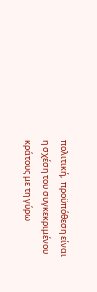πολιτική,  προϋπόθεση είναι  η σχέση του συγκεκριμένου κράτους με τη γύρω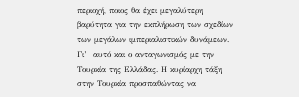περιοχή, ποιος θα έχει μεγαλύτερη βαρύτητα για την εκπλήρωση των σχεδίων των μεγάλων ιμπεριαλιστικών δυνάμεων. Γι’  αυτό και ο ανταγωνισμός με την Τουρκία της Ελλάδας. Η κυρίαρχη τάξη στην Τουρκία προσπαθώντας να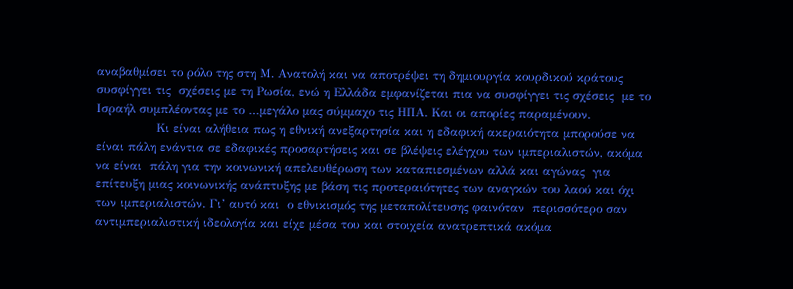αναβαθμίσει το ρόλο της στη Μ. Ανατολή και να αποτρέψει τη δημιουργία κουρδικού κράτους συσφίγγει τις  σχέσεις με τη Ρωσία, ενώ η Ελλάδα εμφανίζεται πια να συσφίγγει τις σχέσεις  με το Ισραήλ συμπλέοντας με το …μεγάλο μας σύμμαχο τις ΗΠΑ. Και οι απορίες παραμένουν.
               Κι είναι αλήθεια πως η εθνική ανεξαρτησία και η εδαφική ακεραιότητα μπορούσε να είναι πάλη ενάντια σε εδαφικές προσαρτήσεις και σε βλέψεις ελέγχου των ιμπεριαλιστών, ακόμα να είναι  πάλη για την κοινωνική απελευθέρωση των καταπιεσμένων αλλά και αγώνας  για επίτευξη μιας κοινωνικής ανάπτυξης με βάση τις προτεραιότητες των αναγκών του λαού και όχι των ιμπεριαλιστών. Γι’ αυτό και  ο εθνικισμός της μεταπολίτευσης φαινόταν  περισσότερο σαν αντιμπεριαλιστική ιδεολογία και είχε μέσα του και στοιχεία ανατρεπτικά ακόμα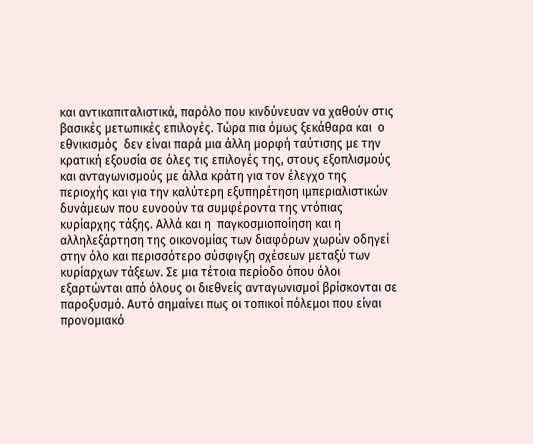και αντικαπιταλιστικά, παρόλο που κινδύνευαν να χαθούν στις βασικές μετωπικές επιλογές. Τώρα πια όμως ξεκάθαρα και  ο εθνικισμός  δεν είναι παρά μια άλλη μορφή ταύτισης με την κρατική εξουσία σε όλες τις επιλογές της, στους εξοπλισμούς και ανταγωνισμούς με άλλα κράτη για τον έλεγχο της περιοχής και για την καλύτερη εξυπηρέτηση ιμπεριαλιστικών δυνάμεων που ευνοούν τα συμφέροντα της ντόπιας κυρίαρχης τάξης. Αλλά και η  παγκοσμιοποίηση και η αλληλεξάρτηση της οικονομίας των διαφόρων χωρών οδηγεί στην όλο και περισσότερο σύσφιγξη σχέσεων μεταξύ των κυρίαρχων τάξεων. Σε μια τέτοια περίοδο όπου όλοι εξαρτώνται από όλους οι διεθνείς ανταγωνισμοί βρίσκονται σε παροξυσμό. Αυτό σημαίνει πως οι τοπικοί πόλεμοι που είναι   προνομιακό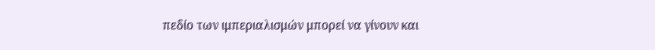πεδίο των ιμπεριαλισμών μπορεί να γίνουν και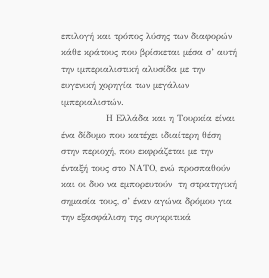επιλογή και τρόπος λύσης των διαφορών  κάθε κράτους που βρίσκεται μέσα σ’ αυτή την ιμπεριαλιστική αλυσίδα με την ευγενική χορηγία των μεγάλων ιμπεριαλιστών.
               Η Ελλάδα και η Τουρκία είναι ένα δίδυμο που κατέχει ιδιαίτερη θέση στην περιοχή, που εκφράζεται με την ένταξή τους στο ΝΑΤΟ, ενώ προσπαθούν και οι δυο να εμπορευτούν  τη στρατηγική σημασία τους, σ’ έναν αγώνα δρόμου για την εξασφάλιση της συγκριτικά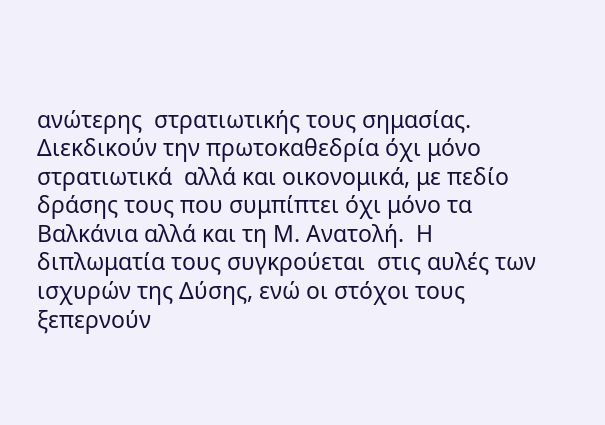ανώτερης  στρατιωτικής τους σημασίας. Διεκδικούν την πρωτοκαθεδρία όχι μόνο στρατιωτικά  αλλά και οικονομικά, με πεδίο δράσης τους που συμπίπτει όχι μόνο τα Βαλκάνια αλλά και τη Μ. Ανατολή.  Η διπλωματία τους συγκρούεται  στις αυλές των ισχυρών της Δύσης, ενώ οι στόχοι τους ξεπερνούν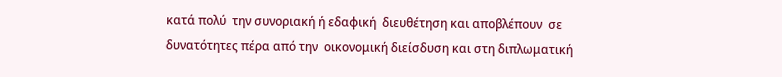κατά πολύ  την συνοριακή ή εδαφική  διευθέτηση και αποβλέπουν  σε δυνατότητες πέρα από την  οικονομική διείσδυση και στη διπλωματική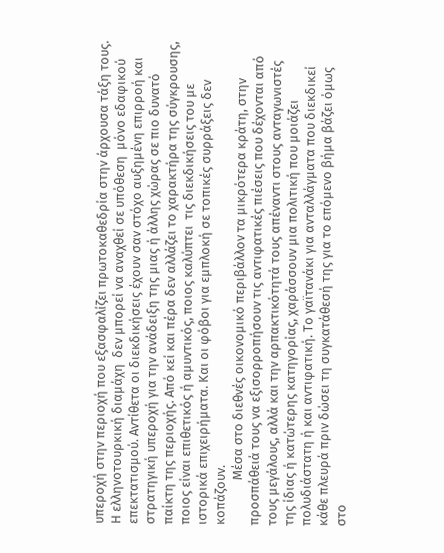υπεροχή στην περιοχή που εξασφαλίζει πρωτοκαθεδρία στην άρχουσα τάξη τους. Η ελληνοτουρκική διαμάχη  δεν μπορεί να αναχθεί σε υπόθεση  μόνο εδαφικού επεκτατισμού. Αντίθετα οι διεκδικήσεις έχουν σαν στόχο αυξημένη επιρροή και στρατηγική υπεροχή για την ανάδειξη της μιας ή άλλης χώρας σε πιο δυνατό παίκτη της περιοχής. Από κεί και πέρα δεν αλλάζει το χαρακτήρα της σύγκρουσης, ποιος είναι επιθετικός ή αμυντικός, ποιος καλύπτει  τις διεκδικήσεις του με ιστορικά επιχειρήματα. Και οι φόβοι για εμπλοκή σε τοπικές συρράξεις δεν κοπάζουν.
               Μέσα στο διεθνές οικονομικό περιβάλλον τα μικρότερα κράτη, στην προσπάθειά τους να εξισορροπήσουν τις αντιφατικές πιέσεις που δέχονται από τους μεγάλους, αλλά και την αρπακτικότητά τους απέναντι στους ανταγωνιστές της ίδιας ή κατώτερης κατηγορίας, χαράσσουν μια πολιτική που μοιάζει πολυδιάστατη ή και αντιφατική. Το γαϊτανάκι για ανταλλάγματα που διεκδικεί κάθε πλευρά πριν δώσει τη συγκατάθεσή της για το επόμενο βήμα βάζει όμως στο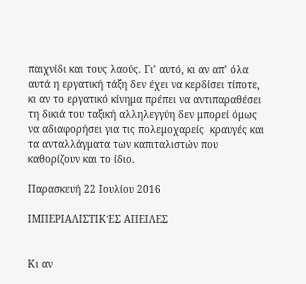παιχνίδι και τους λαούς. Γι’ αυτό, κι αν απ’ όλα αυτά η εργατική τάξη δεν έχει να κερδίσει τίποτε, κι αν το εργατικό κίνημα πρέπει να αντιπαραθέσει τη δικιά του ταξική αλληλεγγύη δεν μπορεί όμως να αδιαφορήσει για τις πολεμοχαρείς  κραυγές και τα ανταλλάγματα των καπιταλιστών που καθορίζουν και το ίδιο.

Παρασκευή 22 Ιουλίου 2016

ΙΜΠΕΡΙΑΛΙΣΤΙΚΈΣ ΑΠΕΙΛΕΣ


Κι αν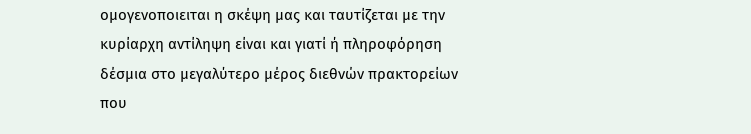ομογενοποιειται η σκέψη μας και ταυτίζεται με την κυρίαρχη αντίληψη είναι και γιατί ή πληροφόρηση δέσμια στο μεγαλύτερο μέρος διεθνών πρακτορείων που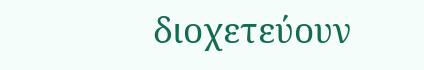διοχετεύουν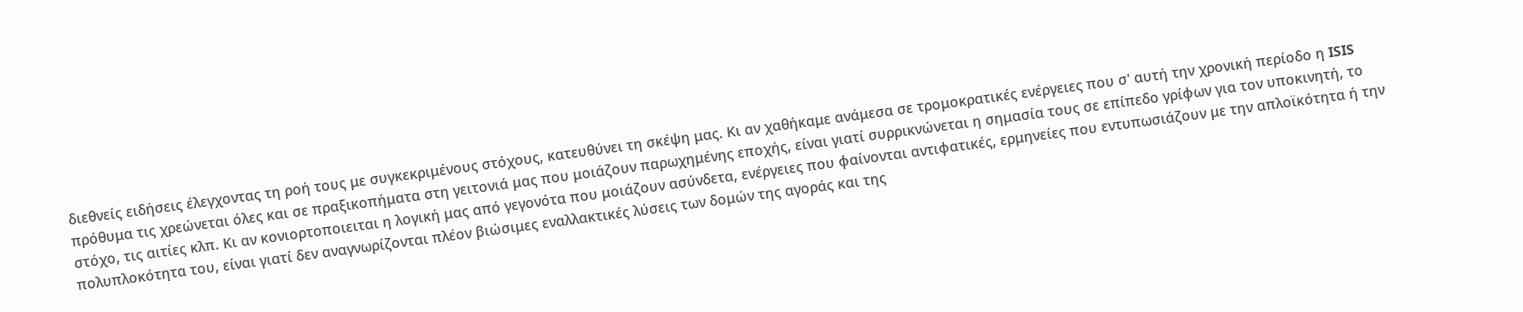διεθνείς ειδήσεις έλεγχοντας τη ροή τους με συγκεκριμένους στόχους, κατευθύνει τη σκέψη μας. Κι αν χαθήκαμε ανάμεσα σε τρομοκρατικές ενέργειες που σ' αυτή την χρονική περίοδο η ISIS πρόθυμα τις χρεώνεται όλες και σε πραξικοπήματα στη γειτονιά μας που μοιάζουν παρωχημένης εποχής, είναι γιατί συρρικνώνεται η σημασία τους σε επίπεδο γρίφων για τον υποκινητή, το στόχο, τις αιτίες κλπ. Κι αν κονιορτοποιειται η λογική μας από γεγονότα που μοιάζουν ασύνδετα, ενέργειες που φαίνονται αντιφατικές, ερμηνείες που εντυπωσιάζουν με την απλοϊκότητα ή την πολυπλοκότητα του, είναι γιατί δεν αναγνωρίζονται πλέον βιώσιμες εναλλακτικές λύσεις των δομών της αγοράς και της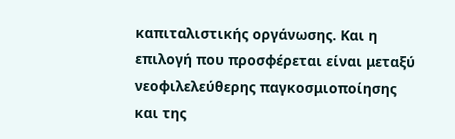καπιταλιστικής οργάνωσης. Και η επιλογή που προσφέρεται είναι μεταξύ νεοφιλελεύθερης παγκοσμιοποίησης και της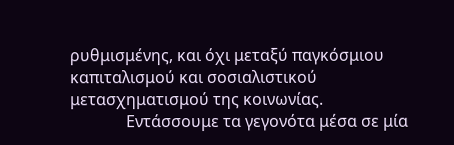ρυθμισμένης, και όχι μεταξύ παγκόσμιου καπιταλισμού και σοσιαλιστικού μετασχηματισμού της κοινωνίας.
              Εντάσσουμε τα γεγονότα μέσα σε μία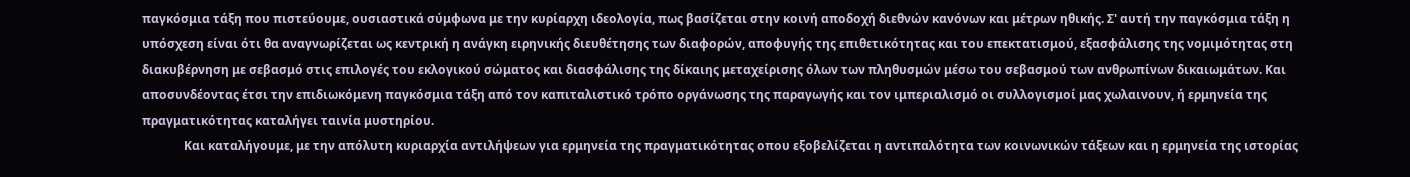παγκόσμια τάξη που πιστεύουμε, ουσιαστικά σύμφωνα με την κυρίαρχη ιδεολογία, πως βασίζεται στην κοινή αποδοχή διεθνών κανόνων και μέτρων ηθικής. Σ' αυτή την παγκόσμια τάξη η  υπόσχεση είναι ότι θα αναγνωρίζεται ως κεντρική η ανάγκη ειρηνικής διευθέτησης των διαφορών, αποφυγής της επιθετικότητας και του επεκτατισμού, εξασφάλισης της νομιμότητας στη διακυβέρνηση με σεβασμό στις επιλογές του εκλογικού σώματος και διασφάλισης της δίκαιης μεταχείρισης όλων των πληθυσμών μέσω του σεβασμού των ανθρωπίνων δικαιωμάτων. Και αποσυνδέοντας έτσι την επιδιωκόμενη παγκόσμια τάξη από τον καπιταλιστικό τρόπο οργάνωσης της παραγωγής και τον ιμπεριαλισμό οι συλλογισμοί μας χωλαινουν, ή ερμηνεία της πραγματικότητας καταλήγει ταινία μυστηρίου.
              Και καταλήγουμε, με την απόλυτη κυριαρχία αντιλήψεων για ερμηνεία της πραγματικότητας οπου εξοβελίζεται η αντιπαλότητα των κοινωνικών τάξεων και η ερμηνεία της ιστορίας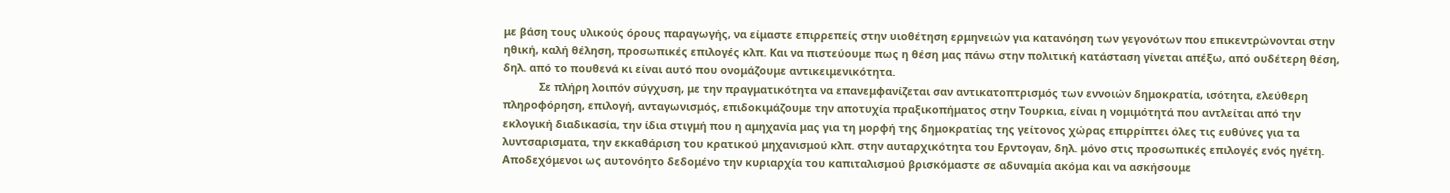με βάση τους υλικούς όρους παραγωγής, να είμαστε επιρρεπείς στην υιοθέτηση ερμηνειών για κατανόηση των γεγονότων που επικεντρώνονται στην ηθική, καλή θέληση, προσωπικές επιλογές κλπ. Και να πιστεύουμε πως η θέση μας πάνω στην πολιτική κατάσταση γίνεται απέξω, από ουδέτερη θέση, δηλ. από το πουθενά κι είναι αυτό που ονομάζουμε αντικειμενικότητα.
            Σε πλήρη λοιπόν σύγχυση, με την πραγματικότητα να επανεμφανίζεται σαν αντικατοπτρισμός των εννοιών δημοκρατία, ισότητα, ελεύθερη πληροφόρηση, επιλογή, ανταγωνισμός, επιδοκιμάζουμε την αποτυχία πραξικοπήματος στην Τουρκια, είναι η νομιμότητά που αντλείται από την εκλογική διαδικασία, την ίδια στιγμή που η αμηχανία μας για τη μορφή της δημοκρατίας της γείτονος χώρας επιρρίπτει όλες τις ευθύνες για τα λυντσαρισματα, την εκκαθάριση του κρατικού μηχανισμού κλπ. στην αυταρχικότητα του Ερντογαν, δηλ. μόνο στις προσωπικές επιλογές ενός ηγέτη. Αποδεχόμενοι ως αυτονόητο δεδομένο την κυριαρχία του καπιταλισμού βρισκόμαστε σε αδυναμία ακόμα και να ασκήσουμε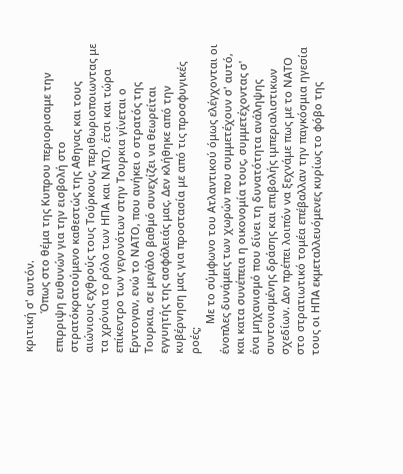κριτική σ' αυτόν.
             Όπως στο θέμα της Κυπρου περιορισαμε την επιρριψη ευθυνών για την εισβολή στο στρατόκρατούμενο καθεστώς της Αθηνας και τους αιώνιους εχθρούς τους Τούρκους, περιθωριοποιωντας με τα χρόνια το ρόλο των ΗΠΑ και ΝΑΤΟ, έτσι και τώρα επίκεντρο των γεγονότων στην Τουρκια γίνεται ο Ερντογαν, ενώ το ΝΑΤΟ, που ανήκει ο στρατός της Τουρκια, σε μεγάλο βαθμό συνεχίζει να θεωρείται εγγυητής της ασφάλειάς μας. Δεν κλήθηκε από την κυβέρνηση μας για προστασία με από τις προσφυγικές ροές;
          Με το σύμφωνο του Ατλαντικού όμως ελέγχονται οι ένοπλες δυνάμεις των χωρών που συμμετέχουν σ' αυτό, και κατα συνέπεια η οικονομία τους, συμμετέχοντας σ' ένα μηχανισμό που δίνει τη δυνατότητα ανάληψης συντονισμένης δράσης και επιβολής ιμπεριαλιστικων σχεδίων. Δεν πρέπει λοιπόν να ξεχνάμε πως με το ΝΑΤΟ στο στρατιωτικό τομέα επέβαλλαν την παγκόσμια ηγεσία τους οι ΗΠΑ εκμεταλλευόμενες κυρίως το φόβο της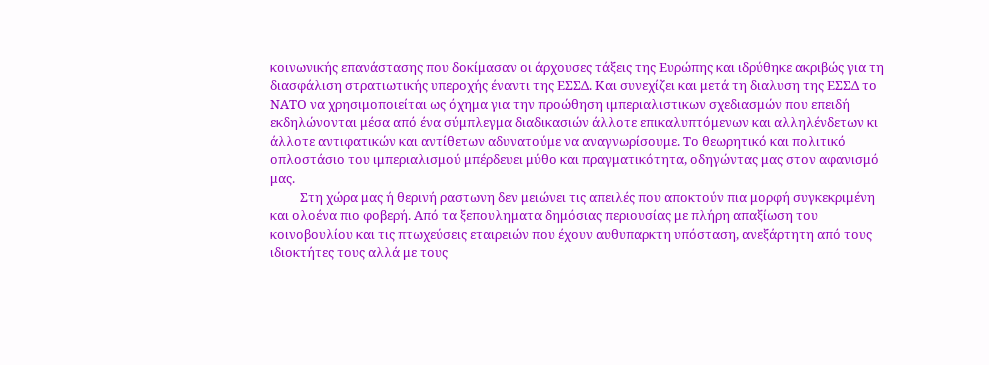κοινωνικής επανάστασης που δοκίμασαν οι άρχουσες τάξεις της Ευρώπης και ιδρύθηκε ακριβώς για τη διασφάλιση στρατιωτικής υπεροχής έναντι της ΕΣΣΔ. Και συνεχίζει και μετά τη διαλυση της ΕΣΣΔ το ΝΑΤΟ να χρησιμοποιείται ως όχημα για την προώθηση ιμπεριαλιστικων σχεδιασμών που επειδή εκδηλώνονται μέσα από ένα σύμπλεγμα διαδικασιών άλλοτε επικαλυπτόμενων και αλληλένδετων κι άλλοτε αντιφατικών και αντίθετων αδυνατούμε να αναγνωρίσουμε. Το θεωρητικό και πολιτικό οπλοστάσιο του ιμπεριαλισμού μπέρδευει μύθο και πραγματικότητα, οδηγώντας μας στον αφανισμό μας.
          Στη χώρα μας ή θερινή ραστωνη δεν μειώνει τις απειλές που αποκτούν πια μορφή συγκεκριμένη και ολοένα πιο φοβερή. Από τα ξεπουληματα δημόσιας περιουσίας με πλήρη απαξίωση του κοινοβουλίου και τις πτωχεύσεις εταιρειών που έχουν αυθυπαρκτη υπόσταση, ανεξάρτητη από τους ιδιοκτήτες τους αλλά με τους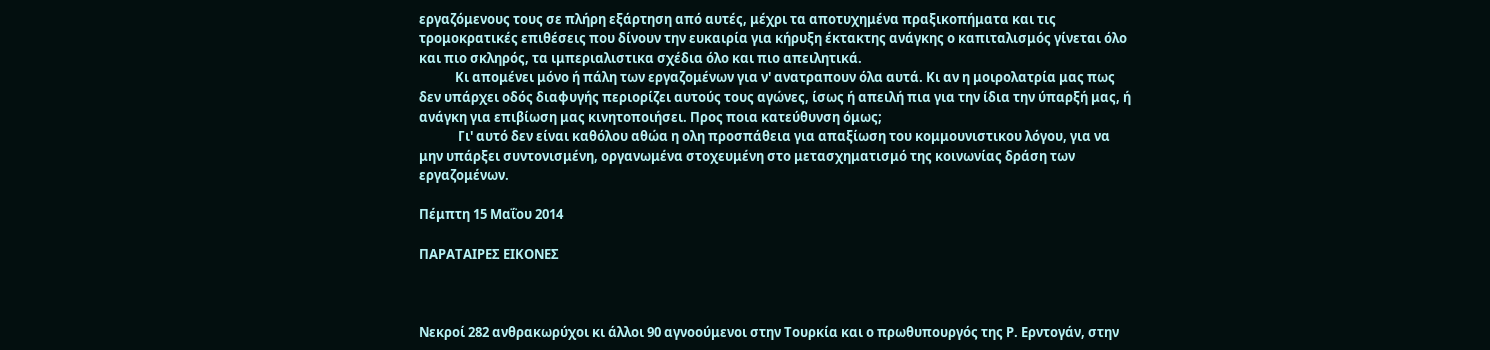εργαζόμενους τους σε πλήρη εξάρτηση από αυτές, μέχρι τα αποτυχημένα πραξικοπήματα και τις τρομοκρατικές επιθέσεις που δίνουν την ευκαιρία για κήρυξη έκτακτης ανάγκης ο καπιταλισμός γίνεται όλο και πιο σκληρός, τα ιμπεριαλιστικα σχέδια όλο και πιο απειλητικά.
            Κι απομένει μόνο ή πάλη των εργαζομένων για ν' ανατραπουν όλα αυτά. Κι αν η μοιρολατρία μας πως δεν υπάρχει οδός διαφυγής περιορίζει αυτούς τους αγώνες, ίσως ή απειλή πια για την ίδια την ύπαρξή μας, ή ανάγκη για επιβίωση μας κινητοποιήσει. Προς ποια κατεύθυνση όμως;
             Γι' αυτό δεν είναι καθόλου αθώα η ολη προσπάθεια για απαξίωση του κομμουνιστικου λόγου, για να μην υπάρξει συντονισμένη, οργανωμένα στοχευμένη στο μετασχηματισμό της κοινωνίας δράση των εργαζομένων.

Πέμπτη 15 Μαΐου 2014

ΠΑΡΑΤΑΙΡΕΣ ΕΙΚΟΝΕΣ



Νεκροί 282 ανθρακωρύχοι κι άλλοι 90 αγνοούμενοι στην Τουρκία και ο πρωθυπουργός της Ρ. Ερντογάν, στην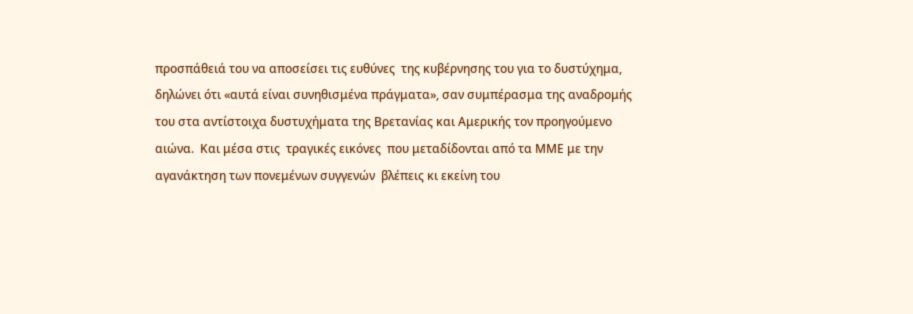προσπάθειά του να αποσείσει τις ευθύνες  της κυβέρνησης του για το δυστύχημα, δηλώνει ότι «αυτά είναι συνηθισμένα πράγματα», σαν συμπέρασμα της αναδρομής του στα αντίστοιχα δυστυχήματα της Βρετανίας και Αμερικής τον προηγούμενο αιώνα.  Και μέσα στις  τραγικές εικόνες  που μεταδίδονται από τα ΜΜΕ με την αγανάκτηση των πονεμένων συγγενών  βλέπεις κι εκείνη του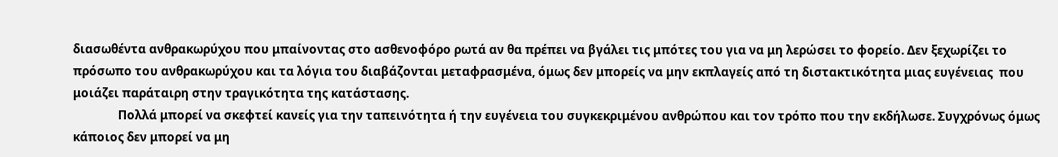διασωθέντα ανθρακωρύχου που μπαίνοντας στο ασθενοφόρο ρωτά αν θα πρέπει να βγάλει τις μπότες του για να μη λερώσει το φορείο. Δεν ξεχωρίζει το πρόσωπο του ανθρακωρύχου και τα λόγια του διαβάζονται μεταφρασμένα, όμως δεν μπορείς να μην εκπλαγείς από τη διστακτικότητα μιας ευγένειας  που μοιάζει παράταιρη στην τραγικότητα της κατάστασης.
               Πολλά μπορεί να σκεφτεί κανείς για την ταπεινότητα ή την ευγένεια του συγκεκριμένου ανθρώπου και τον τρόπο που την εκδήλωσε. Συγχρόνως όμως κάποιος δεν μπορεί να μη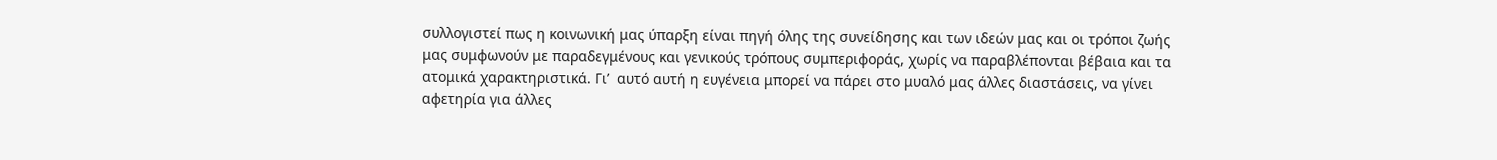συλλογιστεί πως η κοινωνική μας ύπαρξη είναι πηγή όλης της συνείδησης και των ιδεών μας και οι τρόποι ζωής μας συμφωνούν με παραδεγμένους και γενικούς τρόπους συμπεριφοράς, χωρίς να παραβλέπονται βέβαια και τα ατομικά χαρακτηριστικά. Γι’  αυτό αυτή η ευγένεια μπορεί να πάρει στο μυαλό μας άλλες διαστάσεις, να γίνει αφετηρία για άλλες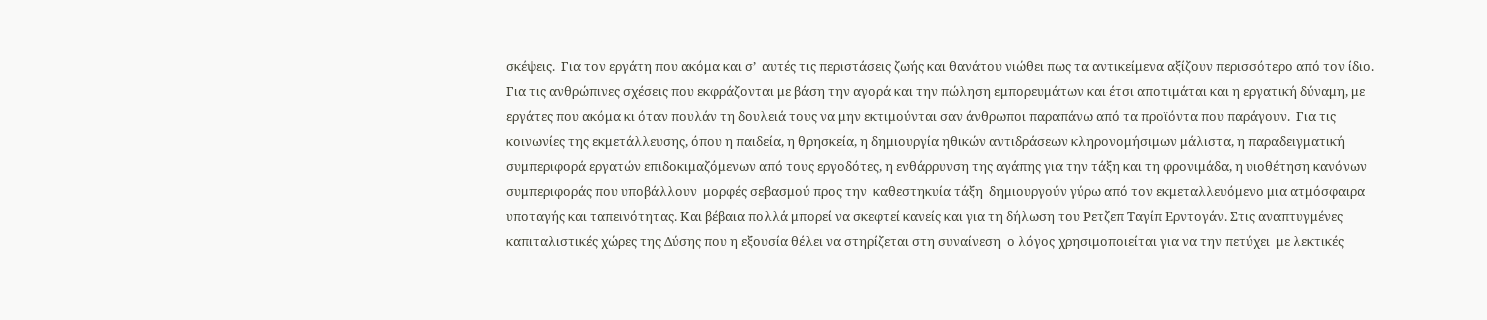σκέψεις.  Για τον εργάτη που ακόμα και σ’  αυτές τις περιστάσεις ζωής και θανάτου νιώθει πως τα αντικείμενα αξίζουν περισσότερο από τον ίδιο. Για τις ανθρώπινες σχέσεις που εκφράζονται με βάση την αγορά και την πώληση εμπορευμάτων και έτσι αποτιμάται και η εργατική δύναμη, με εργάτες που ακόμα κι όταν πουλάν τη δουλειά τους να μην εκτιμούνται σαν άνθρωποι παραπάνω από τα προϊόντα που παράγουν.  Για τις κοινωνίες της εκμετάλλευσης, όπου η παιδεία, η θρησκεία, η δημιουργία ηθικών αντιδράσεων κληρονομήσιμων μάλιστα, η παραδειγματική συμπεριφορά εργατών επιδοκιμαζόμενων από τους εργοδότες, η ενθάρρυνση της αγάπης για την τάξη και τη φρονιμάδα, η υιοθέτηση κανόνων συμπεριφοράς που υποβάλλουν  μορφές σεβασμού προς την  καθεστηκυία τάξη  δημιουργούν γύρω από τον εκμεταλλευόμενο μια ατμόσφαιρα υποταγής και ταπεινότητας. Και βέβαια πολλά μπορεί να σκεφτεί κανείς και για τη δήλωση του Ρετζεπ Ταγίπ Ερντογάν. Στις αναπτυγμένες καπιταλιστικές χώρες της Δύσης που η εξουσία θέλει να στηρίζεται στη συναίνεση  ο λόγος χρησιμοποιείται για να την πετύχει  με λεκτικές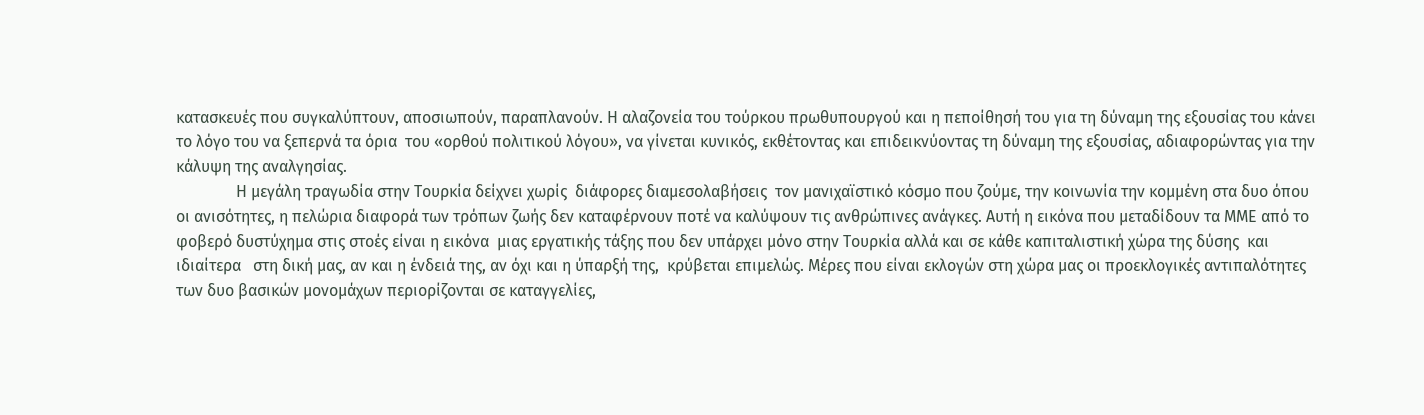κατασκευές που συγκαλύπτουν, αποσιωπούν, παραπλανούν. Η αλαζονεία του τούρκου πρωθυπουργού και η πεποίθησή του για τη δύναμη της εξουσίας του κάνει το λόγο του να ξεπερνά τα όρια  του «ορθού πολιτικού λόγου», να γίνεται κυνικός, εκθέτοντας και επιδεικνύοντας τη δύναμη της εξουσίας, αδιαφορώντας για την κάλυψη της αναλγησίας.
               Η μεγάλη τραγωδία στην Τουρκία δείχνει χωρίς  διάφορες διαμεσολαβήσεις  τον μανιχαϊστικό κόσμο που ζούμε, την κοινωνία την κομμένη στα δυο όπου οι ανισότητες, η πελώρια διαφορά των τρόπων ζωής δεν καταφέρνουν ποτέ να καλύψουν τις ανθρώπινες ανάγκες. Αυτή η εικόνα που μεταδίδουν τα ΜΜΕ από το φοβερό δυστύχημα στις στοές είναι η εικόνα  μιας εργατικής τάξης που δεν υπάρχει μόνο στην Τουρκία αλλά και σε κάθε καπιταλιστική χώρα της δύσης  και ιδιαίτερα   στη δική μας, αν και η ένδειά της, αν όχι και η ύπαρξή της,  κρύβεται επιμελώς. Μέρες που είναι εκλογών στη χώρα μας οι προεκλογικές αντιπαλότητες των δυο βασικών μονομάχων περιορίζονται σε καταγγελίες,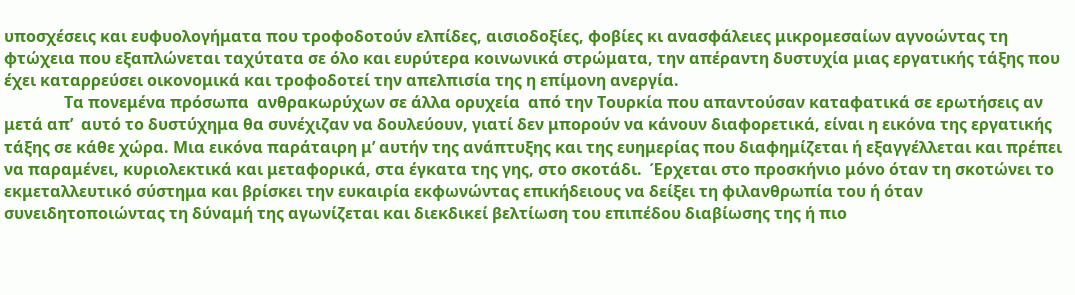υποσχέσεις και ευφυολογήματα που τροφοδοτούν ελπίδες, αισιοδοξίες, φοβίες κι ανασφάλειες μικρομεσαίων αγνοώντας τη φτώχεια που εξαπλώνεται ταχύτατα σε όλο και ευρύτερα κοινωνικά στρώματα, την απέραντη δυστυχία μιας εργατικής τάξης που έχει καταρρεύσει οικονομικά και τροφοδοτεί την απελπισία της η επίμονη ανεργία.
               Τα πονεμένα πρόσωπα  ανθρακωρύχων σε άλλα ορυχεία  από την Τουρκία που απαντούσαν καταφατικά σε ερωτήσεις αν μετά απ’  αυτό το δυστύχημα θα συνέχιζαν να δουλεύουν, γιατί δεν μπορούν να κάνουν διαφορετικά, είναι η εικόνα της εργατικής τάξης σε κάθε χώρα. Μια εικόνα παράταιρη μ’ αυτήν της ανάπτυξης και της ευημερίας που διαφημίζεται ή εξαγγέλλεται και πρέπει να παραμένει, κυριολεκτικά και μεταφορικά, στα έγκατα της γης, στο σκοτάδι.  Έρχεται στο προσκήνιο μόνο όταν τη σκοτώνει το εκμεταλλευτικό σύστημα και βρίσκει την ευκαιρία εκφωνώντας επικήδειους να δείξει τη φιλανθρωπία του ή όταν συνειδητοποιώντας τη δύναμή της αγωνίζεται και διεκδικεί βελτίωση του επιπέδου διαβίωσης της ή πιο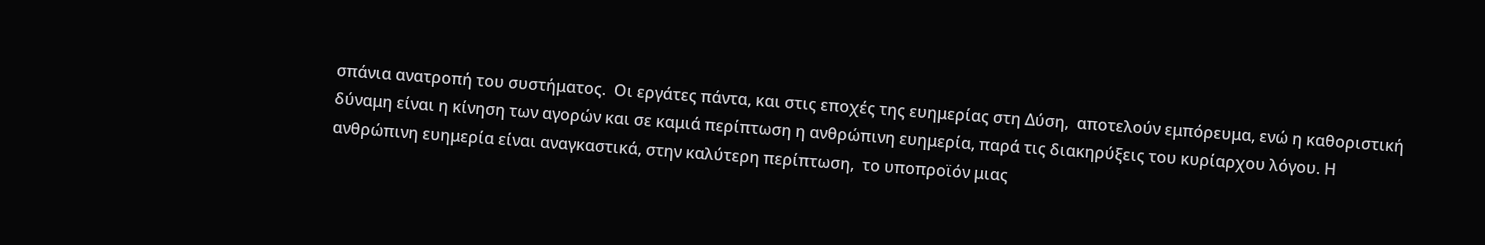σπάνια ανατροπή του συστήματος.  Οι εργάτες πάντα, και στις εποχές της ευημερίας στη Δύση,  αποτελούν εμπόρευμα, ενώ η καθοριστική δύναμη είναι η κίνηση των αγορών και σε καμιά περίπτωση η ανθρώπινη ευημερία, παρά τις διακηρύξεις του κυρίαρχου λόγου. Η ανθρώπινη ευημερία είναι αναγκαστικά, στην καλύτερη περίπτωση,  το υποπροϊόν μιας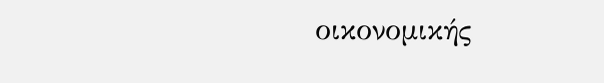οικονομικής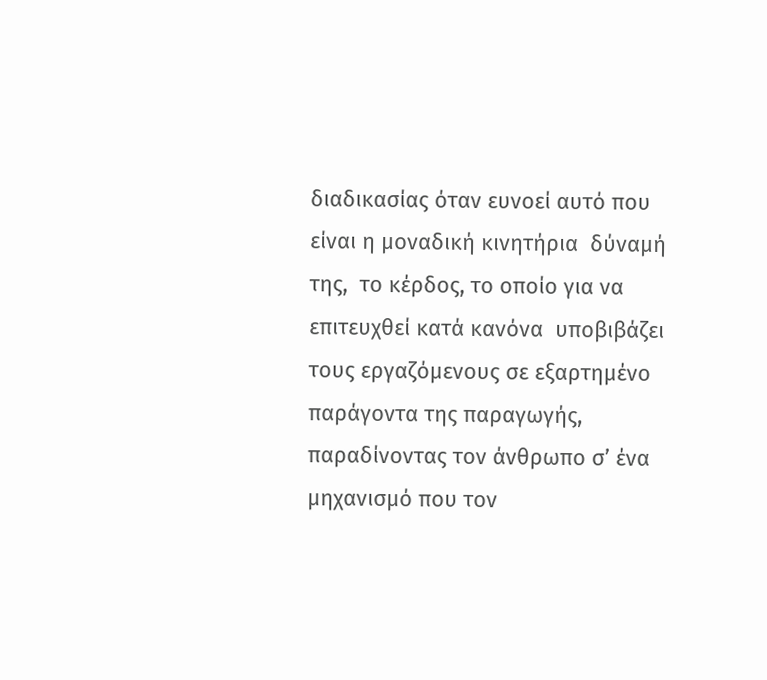διαδικασίας όταν ευνοεί αυτό που  είναι η μοναδική κινητήρια  δύναμή της,  το κέρδος, το οποίο για να επιτευχθεί κατά κανόνα  υποβιβάζει τους εργαζόμενους σε εξαρτημένο παράγοντα της παραγωγής, παραδίνοντας τον άνθρωπο σ’ ένα μηχανισμό που τον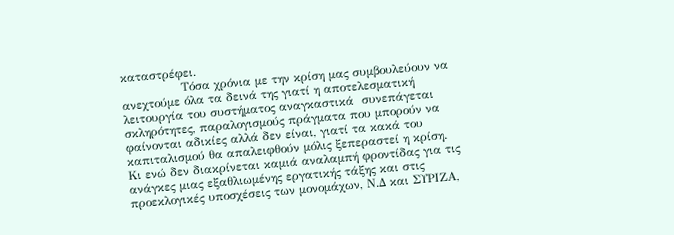καταστρέφει.
               Τόσα χρόνια με την κρίση μας συμβουλεύουν να ανεχτούμε όλα τα δεινά της γιατί η αποτελεσματική λειτουργία του συστήματος αναγκαστικά  συνεπάγεται σκληρότητες, παραλογισμούς πράγματα που μπορούν να φαίνονται αδικίες αλλά δεν είναι, γιατί τα κακά του καπιταλισμού θα απαλειφθούν μόλις ξεπεραστεί η κρίση.  Κι ενώ δεν διακρίνεται καμιά αναλαμπή φροντίδας για τις ανάγκες μιας εξαθλιωμένης εργατικής τάξης και στις προεκλογικές υποσχέσεις των μονομάχων, Ν.Δ και ΣΥΡΙΖΑ,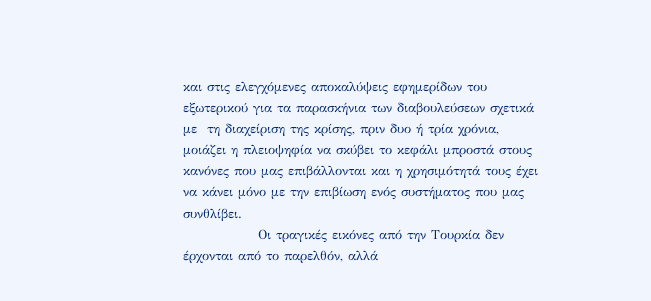και στις ελεγχόμενες αποκαλύψεις εφημερίδων του εξωτερικού για τα παρασκήνια των διαβουλεύσεων σχετικά με  τη διαχείριση της κρίσης, πριν δυο ή τρία χρόνια, μοιάζει η πλειοψηφία να σκύβει το κεφάλι μπροστά στους κανόνες που μας επιβάλλονται και η χρησιμότητά τους έχει να κάνει μόνο με την επιβίωση ενός συστήματος που μας συνθλίβει.
               Οι τραγικές εικόνες από την Τουρκία δεν έρχονται από το παρελθόν, αλλά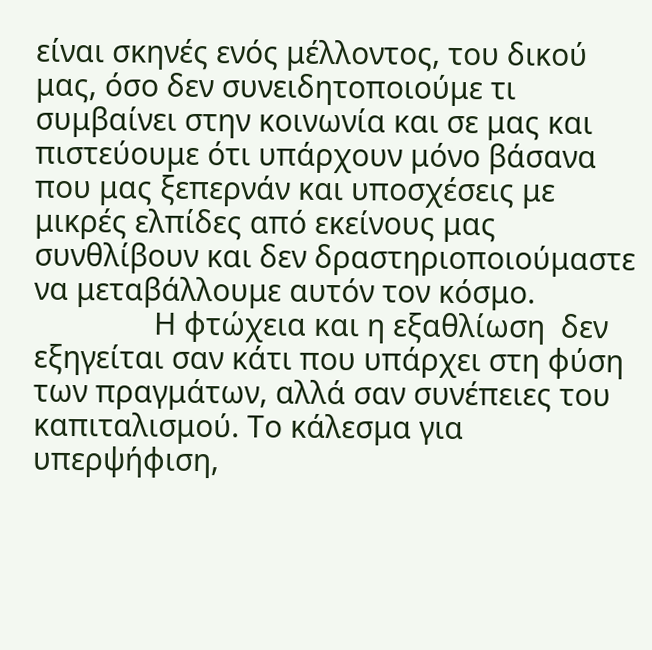είναι σκηνές ενός μέλλοντος, του δικού μας, όσο δεν συνειδητοποιούμε τι συμβαίνει στην κοινωνία και σε μας και πιστεύουμε ότι υπάρχουν μόνο βάσανα που μας ξεπερνάν και υποσχέσεις με μικρές ελπίδες από εκείνους μας συνθλίβουν και δεν δραστηριοποιούμαστε να μεταβάλλουμε αυτόν τον κόσμο.
               Η φτώχεια και η εξαθλίωση  δεν εξηγείται σαν κάτι που υπάρχει στη φύση των πραγμάτων, αλλά σαν συνέπειες του καπιταλισμού. Το κάλεσμα για υπερψήφιση,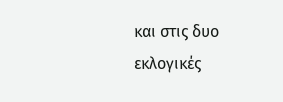και στις δυο εκλογικές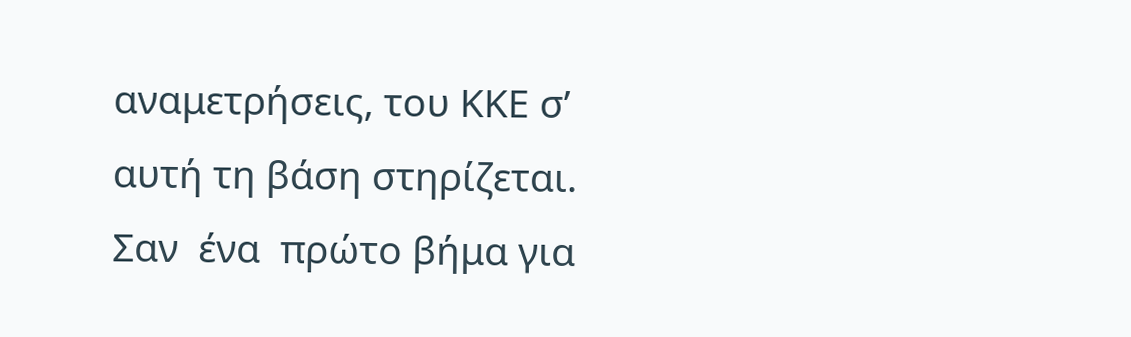αναμετρήσεις, του ΚΚΕ σ’  αυτή τη βάση στηρίζεται. Σαν  ένα  πρώτο βήμα για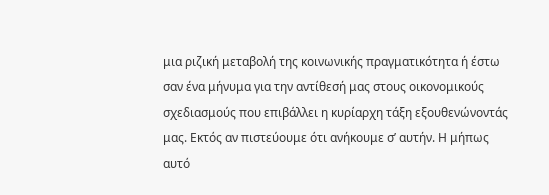μια ριζική μεταβολή της κοινωνικής πραγματικότητα ή έστω σαν ένα μήνυμα για την αντίθεσή μας στους οικονομικούς σχεδιασμούς που επιβάλλει η κυρίαρχη τάξη εξουθενώνοντάς μας. Εκτός αν πιστεύουμε ότι ανήκουμε σ’ αυτήν. Η μήπως αυτό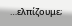…ελπίζουμε;